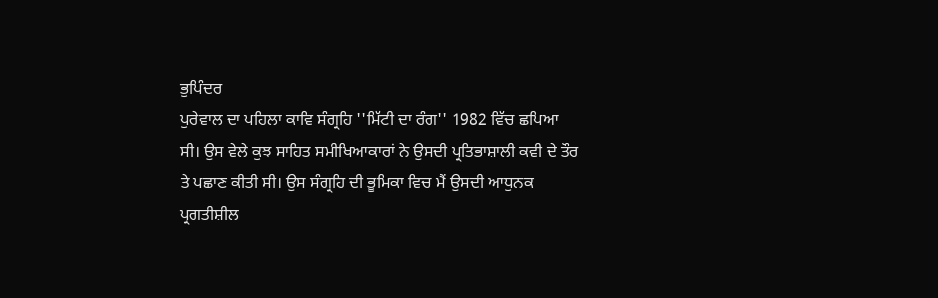ਭੁਪਿੰਦਰ
ਪੁਰੇਵਾਲ ਦਾ ਪਹਿਲਾ ਕਾਵਿ ਸੰਗ੍ਰਹਿ ''ਮਿੱਟੀ ਦਾ ਰੰਗ'' 1982 ਵਿੱਚ ਛਪਿਆ
ਸੀ। ਉਸ ਵੇਲੇ ਕੁਝ ਸਾਹਿਤ ਸਮੀਖਿਆਕਾਰਾਂ ਨੇ ਉਸਦੀ ਪ੍ਰਤਿਭਾਸ਼ਾਲੀ ਕਵੀ ਦੇ ਤੌਰ
ਤੇ ਪਛਾਣ ਕੀਤੀ ਸੀ। ਉਸ ਸੰਗ੍ਰਹਿ ਦੀ ਭੂਮਿਕਾ ਵਿਚ ਮੈਂ ਉਸਦੀ ਆਧੁਨਕ
ਪ੍ਰਗਤੀਸ਼ੀਲ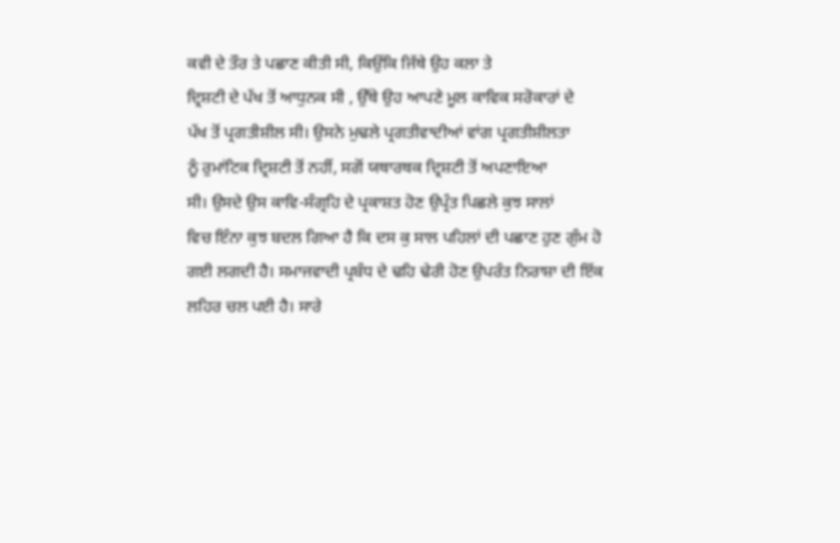ਕਵੀ ਦੇ ਤੌਰ ਤੇ ਪਛਾਣ ਕੀਤੀ ਸੀ, ਕਿਉਂਕਿ ਜਿੱਥੇ ਉਹ ਕਲਾ ਤੇ
ਦ੍ਰਿਸ਼ਟੀ ਦੇ ਪੱਖ ਤੋਂ ਆਧੁਨਕ ਸੀ , ਉੱਥੇ ਉਹ ਆਪਣੇ ਮੂਲ ਕਾਵਿਕ ਸਰੋਕਾਰਾਂ ਦੇ
ਪੱਖ ਤੋਂ ਪ੍ਰਗਤੀਸ਼ੀਲ ਸੀ। ਉਸਨੇ ਮੁਢਲੇ ਪ੍ਰਗਤੀਵਾਦੀਆਂ ਵਾਂਗ ਪ੍ਰਗਤੀਸ਼ੀਲਤਾ
ਨੂੰ ਰੁਮਾਂਟਿਕ ਦ੍ਰਿਸ਼ਟੀ ਤੋਂ ਨਹੀਂ, ਸਗੋਂ ਯਥਾਰਥਕ ਦ੍ਰਿਸ਼ਟੀ ਤੋਂ ਅਪਣਾਇਆ
ਸੀ। ਉਸਦੇ ਉਸ ਕਾਵਿ-ਸੰਗ੍ਰਹਿ ਦੇ ਪ੍ਰਕਾਸ਼ਤ ਹੋਣ ਉਪ੍ਰੰਤ ਪਿਛਲੇ ਕੁਝ ਸਾਲਾਂ
ਵਿਚ ਇੰਨਾ ਕੁਝ ਬਦਲ ਗਿਆ ਹੈ ਕਿ ਦਸ ਕੁ ਸਾਲ ਪਹਿਲਾਂ ਦੀ ਪਛਾਣ ਹੁਣ ਗੁੰਮ ਹੋ
ਗਈ ਲਗਦੀ ਹੈ। ਸਮਾਜਵਾਦੀ ਪ੍ਰਬੰਧ ਦੇ ਢਹਿ ਢੇਰੀ ਹੋਣ ਉਪਰੰਤ ਨਿਰਾਸ਼ਾ ਦੀ ਇੱਕ
ਲਹਿਰ ਚਲ ਪਈ ਹੈ। ਸਾਰੇ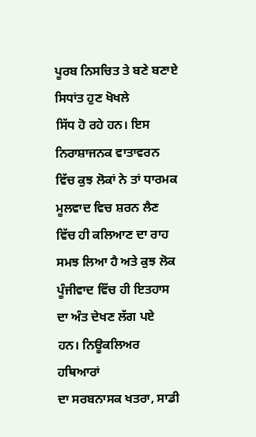ਪੂਰਬ ਨਿਸਚਿਤ ਤੇ ਬਣੇ ਬਣਾਏ ਸਿਧਾਂਤ ਹੁਣ ਖੋਖਲੇ
ਸਿੱਧ ਹੋ ਰਹੇ ਹਨ। ਇਸ ਨਿਰਾਸ਼ਾਜਨਕ ਵਾਤਾਵਰਨ ਵਿੱਚ ਕੁਝ ਲੋਕਾਂ ਨੇ ਤਾਂ ਧਾਰਮਕ
ਮੂਲਵਾਦ ਵਿਚ ਸ਼ਰਨ ਲੈਣ ਵਿੱਚ ਹੀ ਕਲਿਆਣ ਦਾ ਰਾਹ ਸਮਝ ਲਿਆ ਹੈ ਅਤੇ ਕੁਝ ਲੋਕ
ਪੂੰਜੀਵਾਦ ਵਿੱਚ ਹੀ ਇਤਹਾਸ ਦਾ ਅੰਤ ਦੇਖਣ ਲੱਗ ਪਏ ਹਨ। ਨਿਊਕਲਿਅਰ ਹਥਿਆਰਾਂ
ਦਾ ਸਰਬਨਾਸਕ ਖਤਰਾ, ਸਾਡੀ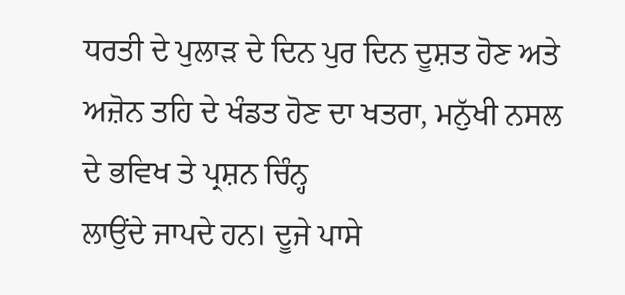ਧਰਤੀ ਦੇ ਪੁਲਾੜ ਦੇ ਦਿਨ ਪੁਰ ਦਿਨ ਦੂਸ਼ਤ ਹੋਣ ਅਤੇ
ਅਜ਼ੋਨ ਤਹਿ ਦੇ ਖੰਡਤ ਹੋਣ ਦਾ ਖਤਰਾ, ਮਨੁੱਖੀ ਨਸਲ ਦੇ ਭਵਿਖ ਤੇ ਪ੍ਰਸ਼ਨ ਚਿੰਨ੍ਹ
ਲਾਉਂਦੇ ਜਾਪਦੇ ਹਨ। ਦੂਜੇ ਪਾਸੇ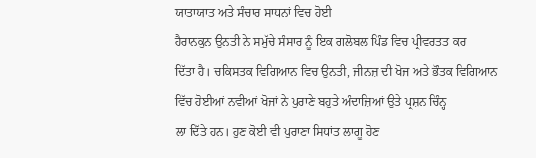ਯਾਤਾਯਾਤ ਅਤੇ ਸੰਚਾਰ ਸਾਧਨਾਂ ਵਿਚ ਹੋਈ
ਹੈਰਾਨਕੁਨ ਉਨਤੀ ਨੇ ਸਮੁੱਚੇ ਸੰਸਾਰ ਨੂੰ ਇਕ ਗਲੋਬਲ ਪਿੰਡ ਵਿਚ ਪ੍ਰੀਵਰਤਤ ਕਰ
ਦਿੱਤਾ ਹੈ। ਚਕਿਸਤਕ ਵਿਗਿਆਨ ਵਿਚ ਉਨਤੀ, ਜੀਨਜ਼ ਦੀ ਖੋਜ ਅਤੇ ਭੌਤਕ ਵਿਗਿਆਨ
ਵਿੱਚ ਹੋਈਆਂ ਨਵੀਆਂ ਖੋਜਾਂ ਨੇ ਪੁਰਾਣੇ ਬਹੁਤੇ ਅੰਦਾਜ਼ਿਆਂ ਉਤੇ ਪ੍ਰਸ਼ਨ ਚਿੰਨ੍ਹ
ਲਾ ਦਿੱਤੇ ਹਨ। ਹੁਣ ਕੋਈ ਵੀ ਪੁਰਾਣਾ ਸਿਧਾਂਤ ਲਾਗੂ ਹੋਣ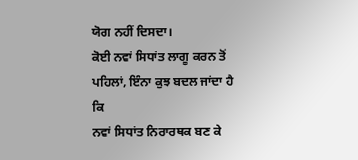ਯੋਗ ਨਹੀਂ ਦਿਸਦਾ।
ਕੋਈ ਨਵਾਂ ਸਿਧਾਂਤ ਲਾਗੂ ਕਰਨ ਤੋਂ ਪਹਿਲਾਂ, ਇੰਨਾ ਕੁਝ ਬਦਲ ਜਾਂਦਾ ਹੈ ਕਿ
ਨਵਾਂ ਸਿਧਾਂਤ ਨਿਰਾਰਥਕ ਬਣ ਕੇ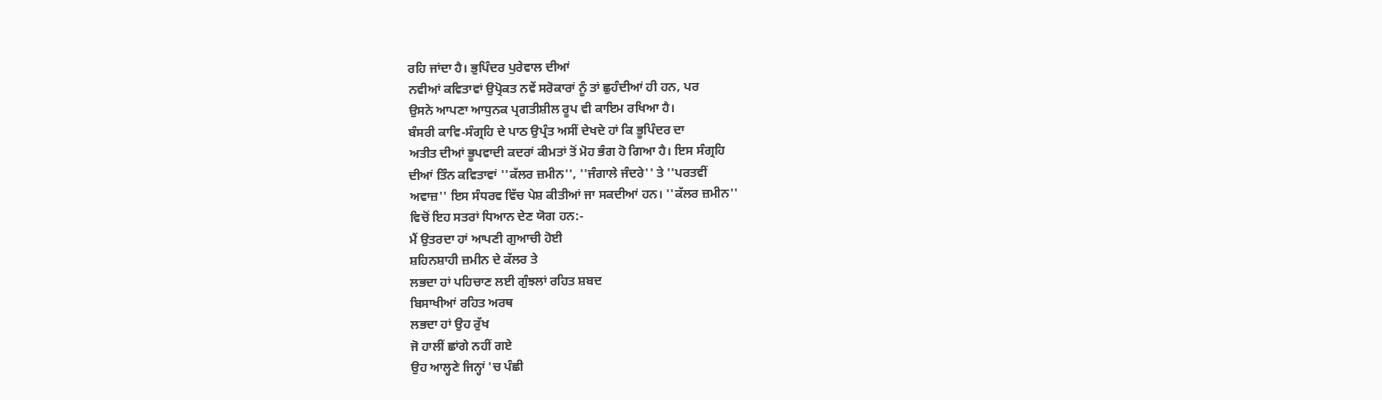ਰਹਿ ਜਾਂਦਾ ਹੈ। ਭੁਪਿੰਦਰ ਪੁਰੇਵਾਲ ਦੀਆਂ
ਨਵੀਆਂ ਕਵਿਤਾਵਾਂ ਉਪ੍ਰੋਕਤ ਨਵੇਂ ਸਰੋਕਾਰਾਂ ਨੂੰ ਤਾਂ ਛੁਹੰਦੀਆਂ ਹੀ ਹਨ, ਪਰ
ਉਸਨੇ ਆਪਣਾ ਆਧੁਨਕ ਪ੍ਰਗਤੀਸ਼ੀਲ ਰੂਪ ਵੀ ਕਾਇਮ ਰਖਿਆ ਹੈ।
ਬੰਸਰੀ ਕਾਵਿ-ਸੰਗ੍ਰਹਿ ਦੇ ਪਾਠ ਉਪ੍ਰੰਤ ਅਸੀਂ ਦੇਖਦੇ ਹਾਂ ਕਿ ਭੂਪਿੰਦਰ ਦਾ
ਅਤੀਤ ਦੀਆਂ ਭੂਪਵਾਦੀ ਕਦਰਾਂ ਕੀਮਤਾਂ ਤੋਂ ਮੋਹ ਭੰਗ ਹੋ ਗਿਆ ਹੈ। ਇਸ ਸੰਗ੍ਰਹਿ
ਦੀਆਂ ਤਿੰਨ ਕਵਿਤਾਵਾਂ ''ਕੱਲਰ ਜ਼ਮੀਨ'', ''ਜੰਗਾਲੇ ਜੰਦਰੇ'' ਤੇ ''ਪਰਤਵੀਂ
ਅਵਾਜ਼'' ਇਸ ਸੰਧਰਵ ਵਿੱਚ ਪੇਸ਼ ਕੀਤੀਆਂ ਜਾ ਸਕਦੀਆਂ ਹਨ। ''ਕੱਲਰ ਜ਼ਮੀਨ''
ਵਿਚੋਂ ਇਹ ਸਤਰਾਂ ਧਿਆਨ ਦੇਣ ਯੋਗ ਹਨ:-
ਮੈਂ ਉਤਰਦਾ ਹਾਂ ਆਪਣੀ ਗੁਆਚੀ ਹੋਈ
ਸ਼ਹਿਨਸ਼ਾਹੀ ਜ਼ਮੀਨ ਦੇ ਕੱਲਰ ਤੇ
ਲਭਦਾ ਹਾਂ ਪਹਿਚਾਣ ਲਈ ਗੁੰਝਲਾਂ ਰਹਿਤ ਸ਼ਬਦ
ਬਿਸਾਖੀਆਂ ਰਹਿਤ ਅਰਥ
ਲਭਦਾ ਹਾਂ ਉਹ ਰੁੱਖ
ਜੋ ਹਾਲੀਂ ਛਾਂਗੇ ਨਹੀਂ ਗਏ
ਉਹ ਆਲ੍ਹਣੇ ਜਿਨ੍ਹਾਂ 'ਚ ਪੰਛੀ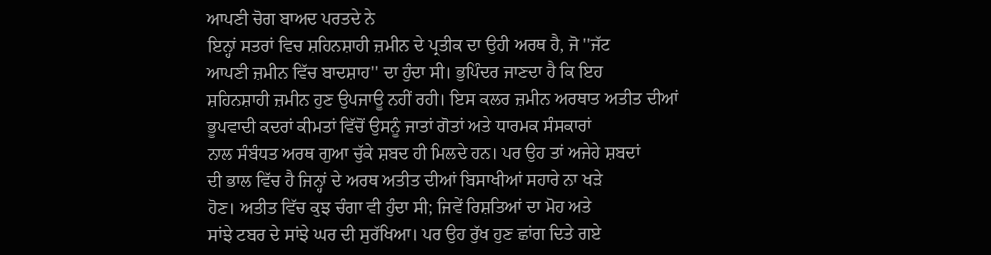ਆਪਣੀ ਚੋਗ ਬਾਅਦ ਪਰਤਦੇ ਨੇ
ਇਨ੍ਹਾਂ ਸਤਰਾਂ ਵਿਚ ਸ਼ਹਿਨਸ਼ਾਹੀ ਜ਼ਮੀਨ ਦੇ ਪ੍ਰਤੀਕ ਦਾ ਉਹੀ ਅਰਥ ਹੈ, ਜੋ ''ਜੱਟ
ਆਪਣੀ ਜ਼ਮੀਨ ਵਿੱਚ ਬਾਦਸ਼ਾਹ'' ਦਾ ਹੁੰਦਾ ਸੀ। ਭੁਪਿੰਦਰ ਜਾਣਦਾ ਹੈ ਕਿ ਇਹ
ਸ਼ਹਿਨਸ਼ਾਹੀ ਜ਼ਮੀਨ ਹੁਣ ਉਪਜਾਊ ਨਹੀਂ ਰਹੀ। ਇਸ ਕਲਰ ਜ਼ਮੀਨ ਅਰਥਾਤ ਅਤੀਤ ਦੀਆਂ
ਭੂਪਵਾਦੀ ਕਦਰਾਂ ਕੀਮਤਾਂ ਵਿੱਚੋਂ ਉਸਨੂੰ ਜਾਤਾਂ ਗੋਤਾਂ ਅਤੇ ਧਾਰਮਕ ਸੰਸਕਾਰਾਂ
ਨਾਲ ਸੰਬੰਧਤ ਅਰਥ ਗੁਆ ਚੁੱਕੇ ਸ਼ਬਦ ਹੀ ਮਿਲਦੇ ਹਨ। ਪਰ ਉਹ ਤਾਂ ਅਜੇਹੇ ਸ਼ਬਦਾਂ
ਦੀ ਭਾਲ ਵਿੱਚ ਹੈ ਜਿਨ੍ਹਾਂ ਦੇ ਅਰਥ ਅਤੀਤ ਦੀਆਂ ਬਿਸਾਖੀਆਂ ਸਹਾਰੇ ਨਾ ਖੜੇ
ਹੋਣ। ਅਤੀਤ ਵਿੱਚ ਕੁਝ ਚੰਗਾ ਵੀ ਹੁੰਦਾ ਸੀ; ਜਿਵੇਂ ਰਿਸ਼ਤਿਆਂ ਦਾ ਮੋਹ ਅਤੇ
ਸਾਂਝੇ ਟਬਰ ਦੇ ਸਾਂਝੇ ਘਰ ਦੀ ਸੁਰੱਖਿਆ। ਪਰ ਉਹ ਰੁੱਖ ਹੁਣ ਛਾਂਗ ਦਿਤੇ ਗਏ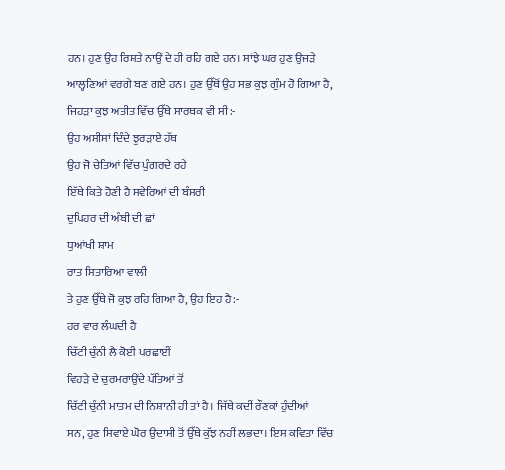ਹਨ। ਹੁਣ ਉਹ ਰਿਸ਼ਤੇ ਨਾਉਂ ਦੇ ਹੀ ਰਹਿ ਗਏ ਹਨ। ਸਾਂਝੇ ਘਰ ਹੁਣ ਉਜੜੇ
ਆਲ੍ਹਣਿਆਂ ਵਰਗੇ ਬਣ ਗਏ ਹਨ। ਹੁਣ ਉੱਥੋਂ ਉਹ ਸਭ ਕੁਝ ਗੁੰਮ ਹੋ ਗਿਆ ਹੈ,
ਜਿਹੜਾ ਕੁਝ ਅਤੀਤ ਵਿੱਚ ਉੱਥੇ ਸਾਰਥਕ ਵੀ ਸੀ:-
ਉਹ ਅਸੀਸਾਂ ਦਿੰਦੇ ਝੁਰੜਾਏ ਹੱਥ
ਉਹ ਜੋ ਚੇਤਿਆਂ ਵਿੱਚ ਪੁੰਗਰਦੇ ਰਹੇ
ਇੱਥੇ ਕਿਤੇ ਹੋਣੀ ਹੈ ਸਵੇਰਿਆਂ ਦੀ ਬੰਸਰੀ
ਦੁਪਿਹਰ ਦੀ ਅੰਬੀ ਦੀ ਛਾਂ
ਧੁਆਂਖੀ ਸ਼ਾਮ
ਰਾਤ ਸਿਤਾਰਿਆ ਵਾਲੀ
ਤੇ ਹੁਣ ਉੱਥੇ ਜੋ ਕੁਝ ਰਹਿ ਗਿਆ ਹੈ, ਉਹ ਇਹ ਹੈ:-
ਹਰ ਵਾਰ ਲੰਘਦੀ ਹੈ
ਚਿੱਟੀ ਚੁੰਨੀ ਲੈ ਕੋਈ ਪਰਛਾਈਂ
ਵਿਹੜੇ ਦੇ ਚੁਰਮਰਾਉਂਦੇ ਪੱਤਿਆਂ ਤੋਂ
ਚਿੱਟੀ ਚੁੰਨੀ ਮਾਤਮ ਦੀ ਨਿਸ਼ਾਨੀ ਹੀ ਤਾਂ ਹੈ। ਜਿੱਥੇ ਕਦੀਂ ਰੌਣਕਾਂ ਹੁੰਦੀਆਂ
ਸਨ, ਹੁਣ ਸਿਵਾਏ ਘੋਰ ਉਦਾਸੀ ਤੋਂ ਉੱਥੇ ਕੁੱਝ ਨਹੀਂ ਲਭਦਾ। ਇਸ ਕਵਿਤਾ ਵਿੱਚ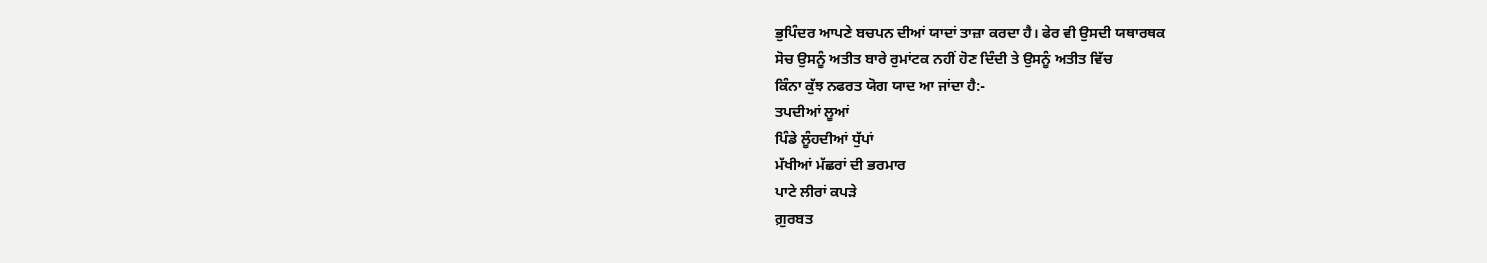ਭੁਪਿੰਦਰ ਆਪਣੇ ਬਚਪਨ ਦੀਆਂ ਯਾਦਾਂ ਤਾਜ਼ਾ ਕਰਦਾ ਹੈ। ਫੇਰ ਵੀ ਉਸਦੀ ਯਥਾਰਥਕ
ਸੋਚ ਉਸਨੂੰ ਅਤੀਤ ਬਾਰੇ ਰੁਮਾਂਟਕ ਨਹੀਂ ਹੋਣ ਦਿੰਦੀ ਤੇ ਉਸਨੂੰ ਅਤੀਤ ਵਿੱਚ
ਕਿੰਨਾ ਕੁੱਝ ਨਫਰਤ ਯੋਗ ਯਾਦ ਆ ਜਾਂਦਾ ਹੈ:-
ਤਪਦੀਆਂ ਲੂਆਂ
ਪਿੰਡੇ ਲੂੰਹਦੀਆਂ ਧੁੱਪਾਂ
ਮੱਖੀਆਂ ਮੱਛਰਾਂ ਦੀ ਭਰਮਾਰ
ਪਾਟੇ ਲੀਰਾਂ ਕਪੜੇ
ਗ਼ੁਰਬਤ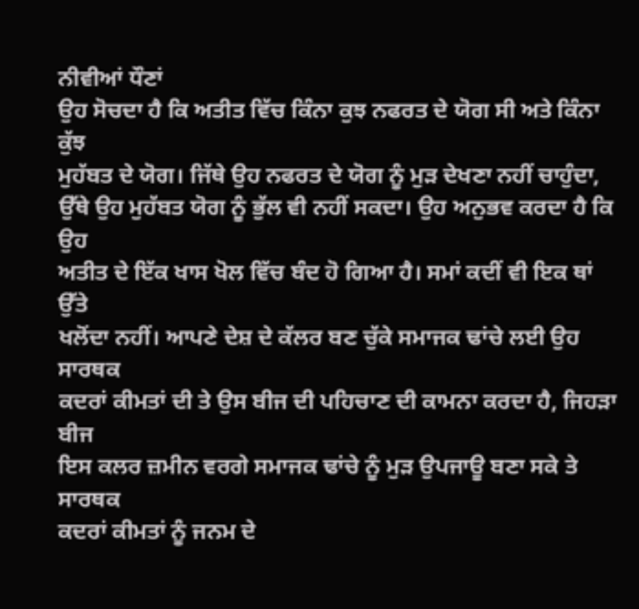ਨੀਵੀਆਂ ਧੌਣਾਂ
ਉਹ ਸੋਚਦਾ ਹੈ ਕਿ ਅਤੀਤ ਵਿੱਚ ਕਿੰਨਾ ਕੁਝ ਨਫਰਤ ਦੇ ਯੋਗ ਸੀ ਅਤੇ ਕਿੰਨਾ ਕੁੱਝ
ਮੁਹੱਬਤ ਦੇ ਯੋਗ। ਜਿੱਥੇ ਉਹ ਨਫਰਤ ਦੇ ਯੋਗ ਨੂੰ ਮੁੜ ਦੇਖਣਾ ਨਹੀਂ ਚਾਹੁੰਦਾ,
ਉੱਥੇ ਉਹ ਮੁਹੱਬਤ ਯੋਗ ਨੂੰ ਭੁੱਲ ਵੀ ਨਹੀਂ ਸਕਦਾ। ਉਹ ਅਨੁਭਵ ਕਰਦਾ ਹੈ ਕਿ ਉਹ
ਅਤੀਤ ਦੇ ਇੱਕ ਖਾਸ ਖੋਲ ਵਿੱਚ ਬੰਦ ਹੋ ਗਿਆ ਹੈ। ਸਮਾਂ ਕਦੀਂ ਵੀ ਇਕ ਥਾਂ ਉੱਤੇ
ਖਲੋਂਦਾ ਨਹੀਂ। ਆਪਣੇ ਦੇਸ਼ ਦੇ ਕੱਲਰ ਬਣ ਚੁੱਕੇ ਸਮਾਜਕ ਢਾਂਚੇ ਲਈ ਉਹ ਸਾਰਥਕ
ਕਦਰਾਂ ਕੀਮਤਾਂ ਦੀ ਤੇ ਉਸ ਬੀਜ ਦੀ ਪਹਿਚਾਣ ਦੀ ਕਾਮਨਾ ਕਰਦਾ ਹੈ, ਜਿਹੜਾ ਬੀਜ
ਇਸ ਕਲਰ ਜ਼ਮੀਨ ਵਰਗੇ ਸਮਾਜਕ ਢਾਂਚੇ ਨੂੰ ਮੁੜ ਉਪਜਾਊ ਬਣਾ ਸਕੇ ਤੇ ਸਾਰਥਕ
ਕਦਰਾਂ ਕੀਮਤਾਂ ਨੂੰ ਜਨਮ ਦੇ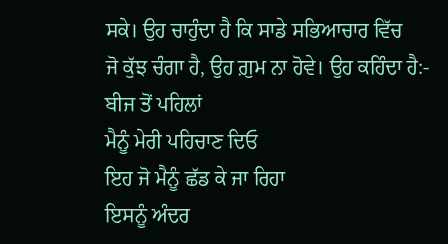ਸਕੇ। ਉਹ ਚਾਹੁੰਦਾ ਹੈ ਕਿ ਸਾਡੇ ਸਭਿਆਚਾਰ ਵਿੱਚ
ਜੋ ਕੁੱਝ ਚੰਗਾ ਹੈ, ਉਹ ਗ਼ੁਮ ਨਾ ਹੋਵੇ। ਉਹ ਕਹਿੰਦਾ ਹੈ:-
ਬੀਜ ਤੋਂ ਪਹਿਲਾਂ
ਮੈਨੂੰ ਮੇਰੀ ਪਹਿਚਾਣ ਦਿਓ
ਇਹ ਜੋ ਮੈਨੂੰ ਛੱਡ ਕੇ ਜਾ ਰਿਹਾ
ਇਸਨੂੰ ਅੰਦਰ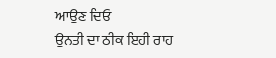ਆਉਣ ਦਿਓ
ਉਨਤੀ ਦਾ ਠੀਕ ਇਹੀ ਰਾਹ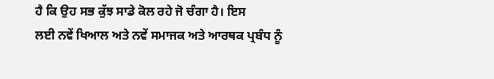ਹੈ ਕਿ ਉਹ ਸਭ ਕੁੱਝ ਸਾਡੇ ਕੋਲ ਰਹੇ ਜੋ ਚੰਗਾ ਹੈ। ਇਸ
ਲਈ ਨਵੇਂ ਖਿਆਲ ਅਤੇ ਨਵੇਂ ਸਮਾਜਕ ਅਤੇ ਆਰਥਕ ਪ੍ਰਬੰਧ ਨੂੰ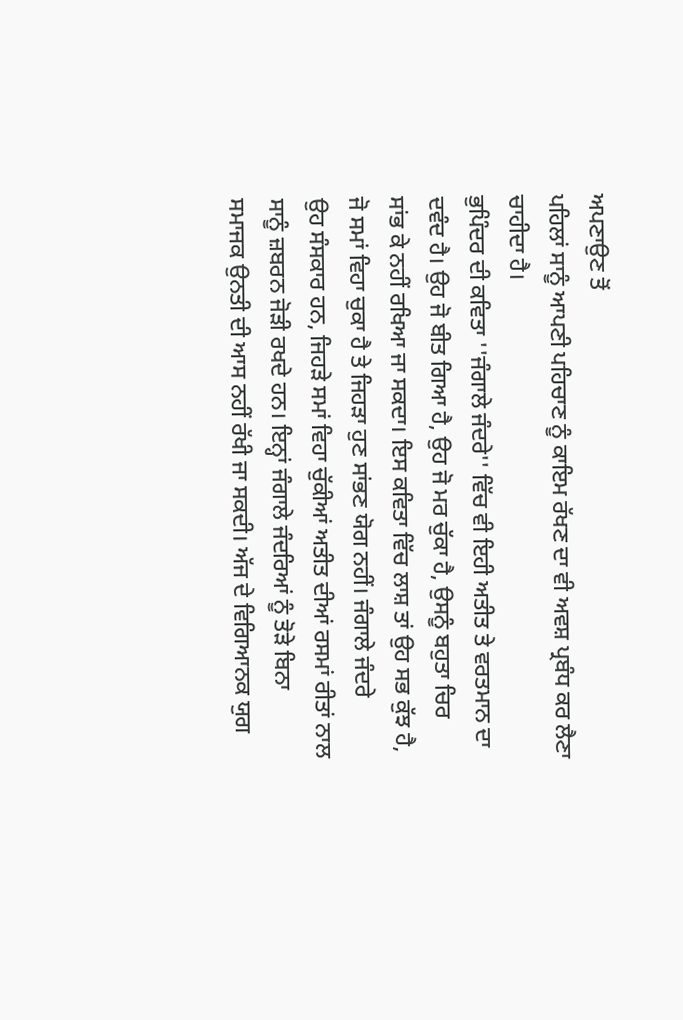ਅਪਣਾਉਣ ਤੋਂ
ਪਹਿਲਾਂ ਸਾਨੂੰ ਆਪਣੀ ਪਹਿਚਾਣ ਨੂੰ ਕਾਇਮ ਰੱਖਣ ਦਾ ਵੀ ਅਵਸ਼ ਪ੍ਰਬੰਧ ਕਰ ਲੈਣਾ
ਚਾਹੀਦਾ ਹੈ।
ਭੁਪਿੰਦਰ ਦੀ ਕਵਿਤਾ ''ਜੰਗਾਲੇ ਜੰਦਰੇ'' ਵਿੱਚ ਵੀ ਇਹੀ ਅਤੀਤ ਤੇ ਵਰਤਮਾਨ ਦਾ
ਦਵੰਦ ਹੈ। ਉਹ ਜੋ ਬੀਤ ਗਿਆ ਹੈ, ਉਹ ਜੋ ਮਰ ਚੁੱਕਾ ਹੈ, ਉਸਨੂੰ ਬਹੁਤਾ ਚਿਰ
ਸਾਂਭ ਕੇ ਨਹੀਂ ਰਖਿਆ ਜਾ ਸਕਦਾ। ਇਸ ਕਵਿਤਾ ਵਿੱਚ ਲਾਸ਼ ਤਾਂ ਉਹ ਸਭ ਕੁੱਝ ਹੈ,
ਜੋ ਸਮਾਂ ਵਿਹਾ ਚੁਕਾ ਹੈ ਤੇ ਜਿਹੜਾ ਹੁਣ ਸਾਂਭਣ ਯੋਗ ਨਹੀਂ। ਜੰਗਾਲੇ ਜੰਦਰੇ
ਉਹ ਸੰਸਕਾਰ ਹਨ, ਜਿਹੜੇ ਸਮਾਂ ਵਿਹਾ ਚੁੱਕੀਆਂ ਅਤੀਤ ਦੀਆਂ ਰਸਮਾਂ ਰੀਤਾਂ ਨਾਲ
ਸਾਨੂੰ ਜ਼ਬਰਨ ਜੋੜੀ ਰਖਦੇ ਹਨ। ਇਨ੍ਹਾਂ ਜੰਗਾਲੇ ਜੰਦਰਿਆਂ ਨੂੰ ਤੋੜੇ ਬਿਨਾ
ਸਮਾਜਕ ਉਨਤੀ ਦੀ ਆਸ ਨਹੀਂ ਰੱਖੀ ਜਾ ਸਕਦੀ। ਅੱਜ ਦੇ ਵਿਗਿਆਨਕ ਯੁਗ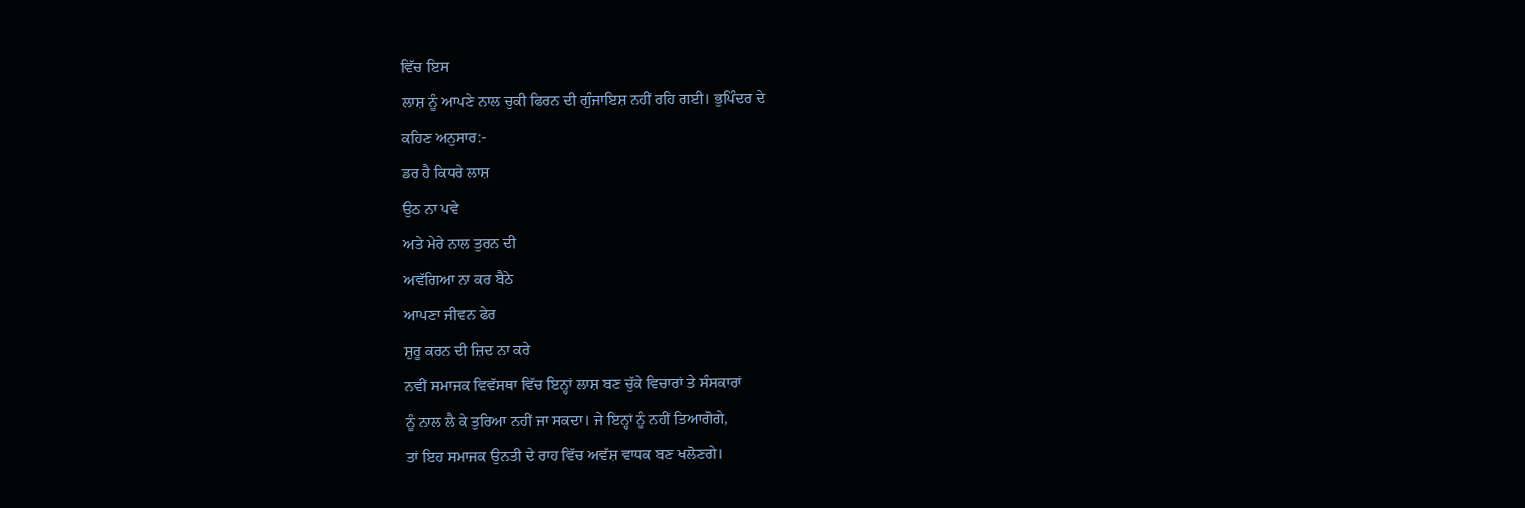ਵਿੱਚ ਇਸ
ਲਾਸ਼ ਨੂੰ ਆਪਣੇ ਨਾਲ ਚੁਕੀ ਫਿਰਨ ਦੀ ਗੁੰਜਾਇਸ਼ ਨਹੀਂ ਰਹਿ ਗਈ। ਭੁਪਿੰਦਰ ਦੇ
ਕਹਿਣ ਅਨੁਸਾਰ:-
ਡਰ ਹੈ ਕਿਧਰੇ ਲਾਸ਼
ਉਠ ਨਾ ਪਵੇ
ਅਤੇ ਮੇਰੇ ਨਾਲ ਤੁਰਨ ਦੀ
ਅਵੱਗਿਆ ਨਾ ਕਰ ਬੈਠੇ
ਆਪਣਾ ਜੀਵਨ ਫੇਰ
ਸ਼ੁਰੂ ਕਰਨ ਦੀ ਜ਼ਿਦ ਨਾ ਕਰੇ
ਨਵੀਂ ਸਮਾਜਕ ਵਿਵੱਸਥਾ ਵਿੱਚ ਇਨ੍ਹਾਂ ਲਾਸ਼ ਬਣ ਚੁੱਕੇ ਵਿਚਾਰਾਂ ਤੇ ਸੰਸਕਾਰਾਂ
ਨੂੰ ਨਾਲ ਲੈ ਕੇ ਤੁਰਿਆ ਨਹੀਂ ਜਾ ਸਕਦਾ। ਜੇ ਇਨ੍ਹਾਂ ਨੂੰ ਨਹੀਂ ਤਿਆਗੋਗੇ,
ਤਾਂ ਇਹ ਸਮਾਜਕ ਉਨਤੀ ਦੇ ਰਾਹ ਵਿੱਚ ਅਵੱਸ਼ ਵਾਧਕ ਬਣ ਖਲੋਣਗੇ।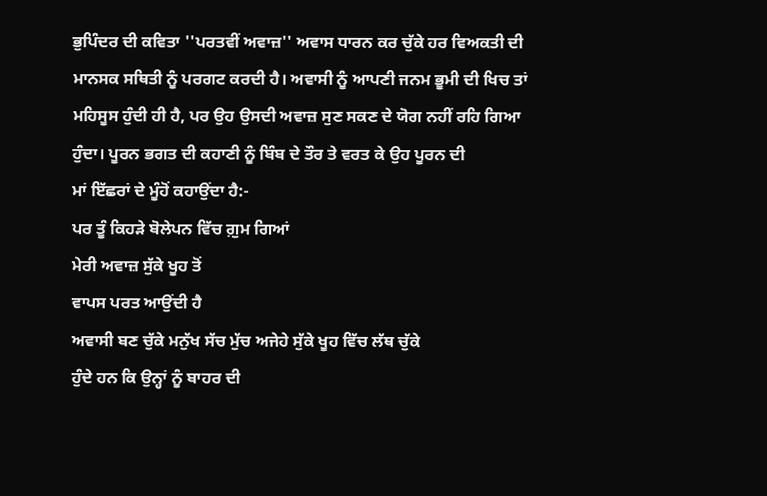ਭੁਪਿੰਦਰ ਦੀ ਕਵਿਤਾ ''ਪਰਤਵੀਂ ਅਵਾਜ਼'' ਅਵਾਸ ਧਾਰਨ ਕਰ ਚੁੱਕੇ ਹਰ ਵਿਅਕਤੀ ਦੀ
ਮਾਨਸਕ ਸਥਿਤੀ ਨੂੰ ਪਰਗਟ ਕਰਦੀ ਹੈ। ਅਵਾਸੀ ਨੂੰ ਆਪਣੀ ਜਨਮ ਭੂਮੀ ਦੀ ਖਿਚ ਤਾਂ
ਮਹਿਸੂਸ ਹੁੰਦੀ ਹੀ ਹੈ, ਪਰ ਉਹ ਉਸਦੀ ਅਵਾਜ਼ ਸੁਣ ਸਕਣ ਦੇ ਯੋਗ ਨਹੀਂ ਰਹਿ ਗਿਆ
ਹੁੰਦਾ। ਪੂਰਨ ਭਗਤ ਦੀ ਕਹਾਣੀ ਨੂੰ ਬਿੰਬ ਦੇ ਤੌਰ ਤੇ ਵਰਤ ਕੇ ਉਹ ਪੂਰਨ ਦੀ
ਮਾਂ ਇੱਛਰਾਂ ਦੇ ਮੂੰਹੋਂ ਕਹਾਉਂਦਾ ਹੈ:-
ਪਰ ਤੂੰ ਕਿਹੜੇ ਬੋਲੇਪਨ ਵਿੱਚ ਗ਼ੁਮ ਗਿਆਂ
ਮੇਰੀ ਅਵਾਜ਼ ਸੁੱਕੇ ਖੂਹ ਤੋਂ
ਵਾਪਸ ਪਰਤ ਆਉਂਦੀ ਹੈ
ਅਵਾਸੀ ਬਣ ਚੁੱਕੇ ਮਨੁੱਖ ਸੱਚ ਮੁੱਚ ਅਜੇਹੇ ਸੁੱਕੇ ਖੂਹ ਵਿੱਚ ਲੱਥ ਚੁੱਕੇ
ਹੁੰਦੇ ਹਨ ਕਿ ਉਨ੍ਹਾਂ ਨੂੰ ਬਾਹਰ ਦੀ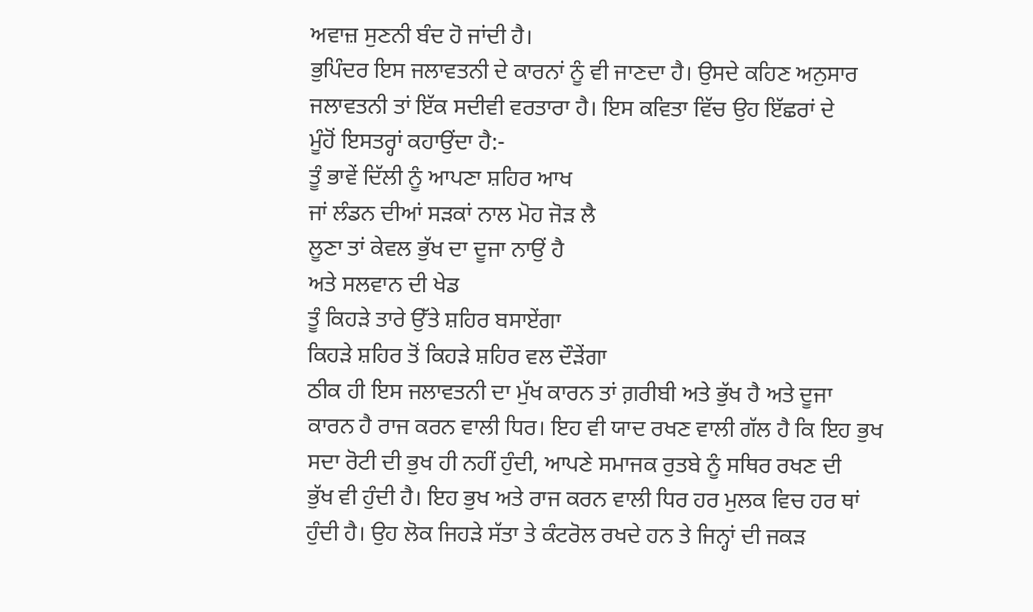ਅਵਾਜ਼ ਸੁਣਨੀ ਬੰਦ ਹੋ ਜਾਂਦੀ ਹੈ।
ਭੁਪਿੰਦਰ ਇਸ ਜਲਾਵਤਨੀ ਦੇ ਕਾਰਨਾਂ ਨੂੰ ਵੀ ਜਾਣਦਾ ਹੈ। ਉਸਦੇ ਕਹਿਣ ਅਨੁਸਾਰ
ਜਲਾਵਤਨੀ ਤਾਂ ਇੱਕ ਸਦੀਵੀ ਵਰਤਾਰਾ ਹੈ। ਇਸ ਕਵਿਤਾ ਵਿੱਚ ਉਹ ਇੱਛਰਾਂ ਦੇ
ਮੂੰਹੋਂ ਇਸਤਰ੍ਹਾਂ ਕਹਾਉਂਦਾ ਹੈ:-
ਤੂੰ ਭਾਵੇਂ ਦਿੱਲੀ ਨੂੰ ਆਪਣਾ ਸ਼ਹਿਰ ਆਖ
ਜਾਂ ਲੰਡਨ ਦੀਆਂ ਸੜਕਾਂ ਨਾਲ ਮੋਹ ਜੋੜ ਲੈ
ਲੂਣਾ ਤਾਂ ਕੇਵਲ ਭੁੱਖ ਦਾ ਦੂਜਾ ਨਾਉਂ ਹੈ
ਅਤੇ ਸਲਵਾਨ ਦੀ ਖੇਡ
ਤੂੰ ਕਿਹੜੇ ਤਾਰੇ ਉੱਤੇ ਸ਼ਹਿਰ ਬਸਾਏਂਗਾ
ਕਿਹੜੇ ਸ਼ਹਿਰ ਤੋਂ ਕਿਹੜੇ ਸ਼ਹਿਰ ਵਲ ਦੌੜੇਂਗਾ
ਠੀਕ ਹੀ ਇਸ ਜਲਾਵਤਨੀ ਦਾ ਮੁੱਖ ਕਾਰਨ ਤਾਂ ਗ਼ਰੀਬੀ ਅਤੇ ਭੁੱਖ ਹੈ ਅਤੇ ਦੂਜਾ
ਕਾਰਨ ਹੈ ਰਾਜ ਕਰਨ ਵਾਲੀ ਧਿਰ। ਇਹ ਵੀ ਯਾਦ ਰਖਣ ਵਾਲੀ ਗੱਲ ਹੈ ਕਿ ਇਹ ਭੁਖ
ਸਦਾ ਰੋਟੀ ਦੀ ਭੁਖ ਹੀ ਨਹੀਂ ਹੁੰਦੀ, ਆਪਣੇ ਸਮਾਜਕ ਰੁਤਬੇ ਨੂੰ ਸਥਿਰ ਰਖਣ ਦੀ
ਭੁੱਖ ਵੀ ਹੁੰਦੀ ਹੈ। ਇਹ ਭੁਖ ਅਤੇ ਰਾਜ ਕਰਨ ਵਾਲੀ ਧਿਰ ਹਰ ਮੁਲਕ ਵਿਚ ਹਰ ਥਾਂ
ਹੁੰਦੀ ਹੈ। ਉਹ ਲੋਕ ਜਿਹੜੇ ਸੱਤਾ ਤੇ ਕੰਟਰੋਲ ਰਖਦੇ ਹਨ ਤੇ ਜਿਨ੍ਹਾਂ ਦੀ ਜਕੜ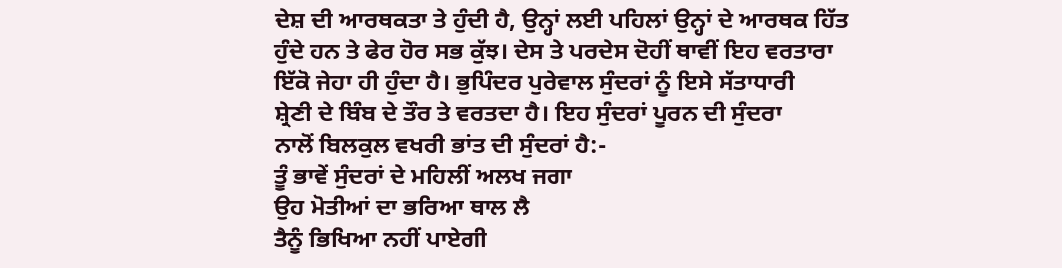ਦੇਸ਼ ਦੀ ਆਰਥਕਤਾ ਤੇ ਹੁੰਦੀ ਹੈ, ਉਨ੍ਹਾਂ ਲਈ ਪਹਿਲਾਂ ਉਨ੍ਹਾਂ ਦੇ ਆਰਥਕ ਹਿੱਤ
ਹੁੰਦੇ ਹਨ ਤੇ ਫੇਰ ਹੋਰ ਸਭ ਕੁੱਝ। ਦੇਸ ਤੇ ਪਰਦੇਸ ਦੋਹੀਂ ਥਾਵੀਂ ਇਹ ਵਰਤਾਰਾ
ਇੱਕੋ ਜੇਹਾ ਹੀ ਹੁੰਦਾ ਹੈ। ਭੁਪਿੰਦਰ ਪੁਰੇਵਾਲ ਸੁੰਦਰਾਂ ਨੂੰ ਇਸੇ ਸੱਤਾਧਾਰੀ
ਸ਼੍ਰੇਣੀ ਦੇ ਬਿੰਬ ਦੇ ਤੌਰ ਤੇ ਵਰਤਦਾ ਹੈ। ਇਹ ਸੁੰਦਰਾਂ ਪੂਰਨ ਦੀ ਸੁੰਦਰਾ
ਨਾਲੋਂ ਬਿਲਕੁਲ ਵਖਰੀ ਭਾਂਤ ਦੀ ਸੁੰਦਰਾਂ ਹੈ:-
ਤੂੰ ਭਾਵੇਂ ਸੁੰਦਰਾਂ ਦੇ ਮਹਿਲੀਂ ਅਲਖ ਜਗਾ
ਉਹ ਮੋਤੀਆਂ ਦਾ ਭਰਿਆ ਥਾਲ ਲੈ
ਤੈਨੂੰ ਭਿਖਿਆ ਨਹੀਂ ਪਾਏਗੀ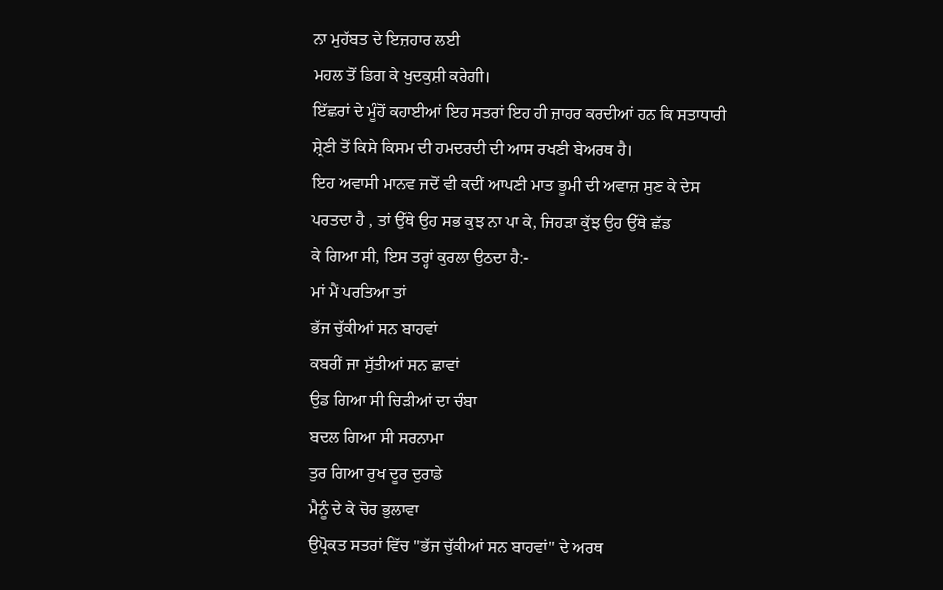ਨਾ ਮੁਹੱਬਤ ਦੇ ਇਜ਼ਹਾਰ ਲਈ
ਮਹਲ ਤੋਂ ਡਿਗ ਕੇ ਖੁਦਕੁਸ਼ੀ ਕਰੇਗੀ।
ਇੱਛਰਾਂ ਦੇ ਮੂੰਹੋਂ ਕਹਾਈਆਂ ਇਹ ਸਤਰਾਂ ਇਹ ਹੀ ਜ਼ਾਹਰ ਕਰਦੀਆਂ ਹਨ ਕਿ ਸਤਾਧਾਰੀ
ਸ਼੍ਰੇਣੀ ਤੋਂ ਕਿਸੇ ਕਿਸਮ ਦੀ ਹਮਦਰਦੀ ਦੀ ਆਸ ਰਖਣੀ ਬੇਅਰਥ ਹੈ।
ਇਹ ਅਵਾਸੀ ਮਾਨਵ ਜਦੋਂ ਵੀ ਕਦੀਂ ਆਪਣੀ ਮਾਤ ਭੂਮੀ ਦੀ ਅਵਾਜ਼ ਸੁਣ ਕੇ ਦੇਸ
ਪਰਤਦਾ ਹੈ , ਤਾਂ ਉੱਥੇ ਉਹ ਸਭ ਕੁਝ ਨਾ ਪਾ ਕੇ, ਜਿਹੜਾ ਕੁੱਝ ਉਹ ਉੱਥੇ ਛੱਡ
ਕੇ ਗਿਆ ਸੀ, ਇਸ ਤਰ੍ਹਾਂ ਕੁਰਲਾ ਉਠਦਾ ਹੈ:-
ਮਾਂ ਮੈਂ ਪਰਤਿਆ ਤਾਂ
ਭੱਜ ਚੁੱਕੀਆਂ ਸਨ ਬਾਹਵਾਂ
ਕਬਰੀਂ ਜਾ ਸੁੱਤੀਆਂ ਸਨ ਛਾਵਾਂ
ਉਡ ਗਿਆ ਸੀ ਚਿੜੀਆਂ ਦਾ ਚੰਬਾ
ਬਦਲ ਗਿਆ ਸੀ ਸਰਨਾਮਾ
ਤੁਰ ਗਿਆ ਰੁਖ ਦੂਰ ਦੁਰਾਡੇ
ਮੈਨੂੰ ਦੇ ਕੇ ਚੋਰ ਭੁਲਾਵਾ
ਉਪ੍ਰੋਕਤ ਸਤਰਾਂ ਵਿੱਚ ''ਭੱਜ ਚੁੱਕੀਆਂ ਸਨ ਬਾਹਵਾਂ'' ਦੇ ਅਰਥ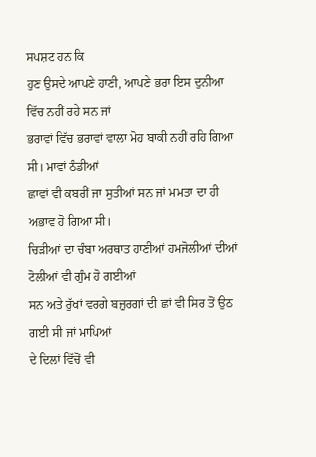ਸਪਸ਼ਟ ਹਨ ਕਿ
ਹੁਣ ਉਸਦੇ ਆਪਣੇ ਹਾਣੀ, ਆਪਣੇ ਭਰਾ ਇਸ ਦੁਨੀਆ ਵਿੱਚ ਨਹੀਂ ਰਹੇ ਸਨ ਜਾਂ
ਭਰਾਵਾਂ ਵਿੱਚ ਭਰਾਵਾਂ ਵਾਲਾ ਮੋਹ ਬਾਕੀ ਨਹੀਂ ਰਹਿ ਗਿਆ ਸੀ। ਮਾਵਾਂ ਠੰਡੀਆਂ
ਛਾਵਾਂ ਵੀ ਕਬਰੀਂ ਜਾ ਸੁਤੀਆਂ ਸਨ ਜਾਂ ਮਮਤਾ ਦਾ ਹੀ ਅਭਾਵ ਹੋ ਗਿਆ ਸੀ।
ਚਿੜੀਆਂ ਦਾ ਚੰਬਾ ਅਰਥਾਤ ਹਾਣੀਆਂ ਹਮਜੋਲੀਆਂ ਦੀਆਂ ਟੋਲੀਆਂ ਵੀ ਗੁੰਮ ਹੋ ਗਈਆਂ
ਸਨ ਅਤੇ ਰੁੱਖਾਂ ਵਰਗੇ ਬਜ਼ੁਰਗਾਂ ਦੀ ਛਾਂ ਵੀ ਸਿਰ ਤੋਂ ਉਠ ਗਈ ਸੀ ਜਾਂ ਮਾਪਿਆਂ
ਦੇ ਦਿਲਾਂ ਵਿੱਚੋਂ ਵੀ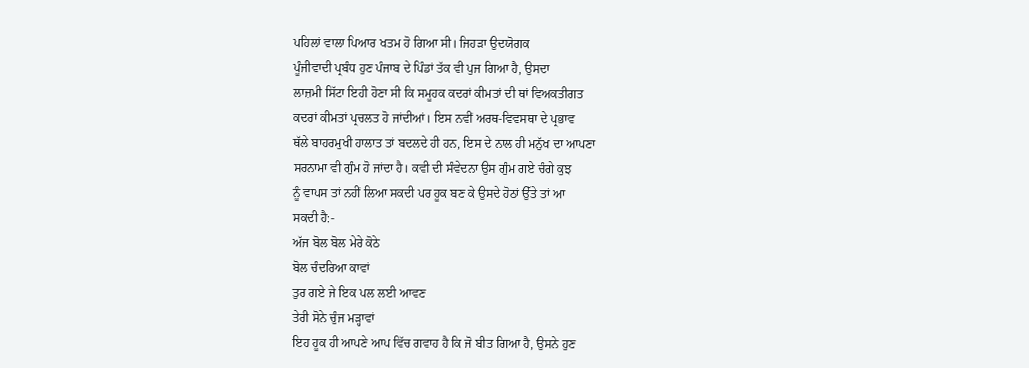ਪਹਿਲਾਂ ਵਾਲਾ ਪਿਆਰ ਖਤਮ ਹੋ ਗਿਆ ਸੀ। ਜਿਹੜਾ ਉਦਯੋਗਕ
ਪੂੰਜੀਵਾਦੀ ਪ੍ਰਬੰਧ ਹੁਣ ਪੰਜਾਬ ਦੇ ਪਿੰਡਾਂ ਤੱਕ ਵੀ ਪੁਜ ਗਿਆ ਹੈ, ਉਸਦਾ
ਲਾਜ਼ਮੀ ਸਿੱਟਾ ਇਹੀ ਹੋਣਾ ਸੀ ਕਿ ਸਮੂਹਕ ਕਦਰਾਂ ਕੀਮਤਾਂ ਦੀ ਥਾਂ ਵਿਅਕਤੀਗਤ
ਕਦਰਾਂ ਕੀਮਤਾਂ ਪ੍ਰਚਲਤ ਹੋ ਜਾਂਦੀਆਂ। ਇਸ ਨਵੀਂ ਅਰਥ-ਵਿਵਸਥਾ ਦੇ ਪ੍ਰਭਾਵ
ਥੱਲੇ ਬਾਹਰਮੁਖੀ ਹਾਲਾਤ ਤਾਂ ਬਦਲਦੇ ਹੀ ਹਨ, ਇਸ ਦੇ ਨਾਲ ਹੀ ਮਨੁੱਖ ਦਾ ਆਪਣਾ
ਸਰਨਾਮਾ ਵੀ ਗੁੰਮ ਹੋ ਜਾਂਦਾ ਹੈ। ਕਵੀ ਦੀ ਸੰਵੇਦਨਾ ਉਸ ਗੁੰਮ ਗਏ ਚੰਗੇ ਕੁਝ
ਨੂੰ ਵਾਪਸ ਤਾਂ ਨਹੀਂ ਲਿਆ ਸਕਦੀ ਪਰ ਹੂਕ ਬਣ ਕੇ ਉਸਦੇ ਹੋਠਾਂ ਉੱਤੇ ਤਾਂ ਆ
ਸਕਦੀ ਹੈ:-
ਅੱਜ ਬੋਲ ਬੋਲ ਮੇਰੇ ਕੋਠੇ
ਬੋਲ ਚੰਦਰਿਆ ਕਾਵਾਂ
ਤੁਰ ਗਏ ਜੇ ਇਕ ਪਲ ਲਈ ਆਵਣ
ਤੇਰੀ ਸੋਨੇ ਚੁੰਜ ਮੜ੍ਹਾਵਾਂ
ਇਹ ਹੂਕ ਹੀ ਆਪਣੇ ਆਪ ਵਿੱਚ ਗਵਾਹ ਹੈ ਕਿ ਜੋ ਬੀਤ ਗਿਆ ਹੈ, ਉਸਨੇ ਹੁਣ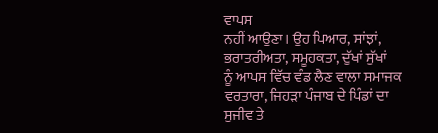ਵਾਪਸ
ਨਹੀਂ ਆਉਣਾ। ਉਹ ਪਿਆਰ, ਸਾਂਝਾਂ, ਭਰਾਤਰੀਅਤਾ, ਸਮੂਹਕਤਾ, ਦੁੱਖਾਂ ਸੁੱਖਾਂ
ਨੂੰ ਆਪਸ ਵਿੱਚ ਵੰਡ ਲੈਣ ਵਾਲਾ ਸਮਾਜਕ ਵਰਤਾਰਾ, ਜਿਹੜਾ ਪੰਜਾਬ ਦੇ ਪਿੰਡਾਂ ਦਾ
ਸੁਜੀਵ ਤੇ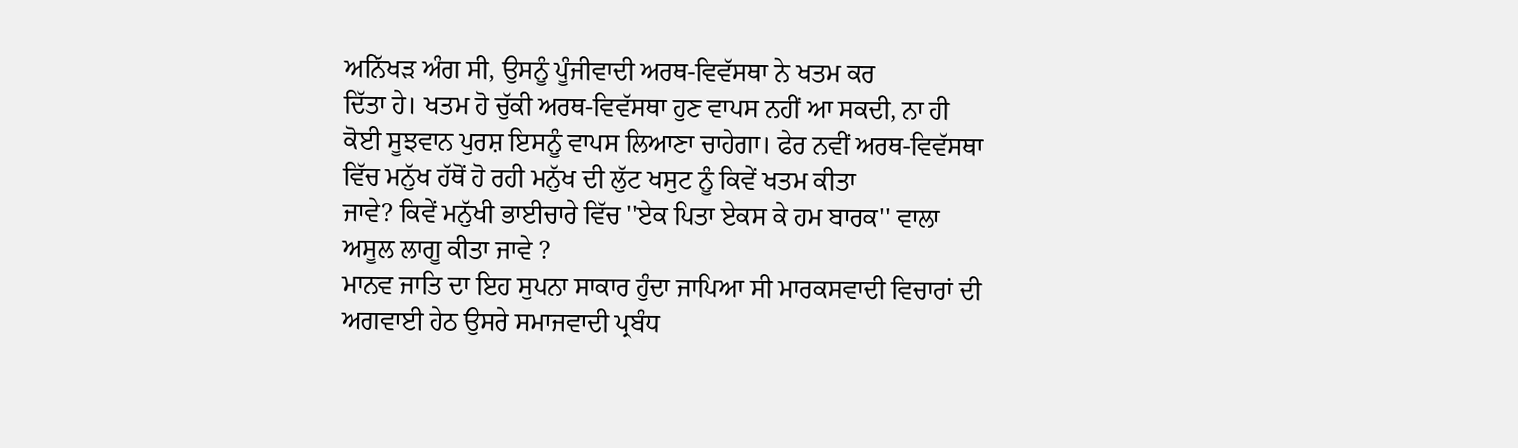ਅਨਿੱਖੜ ਅੰਗ ਸੀ, ਉਸਨੂੰ ਪੂੰਜੀਵਾਦੀ ਅਰਥ-ਵਿਵੱਸਥਾ ਨੇ ਖਤਮ ਕਰ
ਦਿੱਤਾ ਹੇ। ਖਤਮ ਹੋ ਚੁੱਕੀ ਅਰਥ-ਵਿਵੱਸਥਾ ਹੁਣ ਵਾਪਸ ਨਹੀਂ ਆ ਸਕਦੀ, ਨਾ ਹੀ
ਕੋਈ ਸੂਝਵਾਨ ਪੁਰਸ਼ ਇਸਨੂੰ ਵਾਪਸ ਲਿਆਣਾ ਚਾਹੇਗਾ। ਫੇਰ ਨਵੀਂ ਅਰਥ-ਵਿਵੱਸਥਾ
ਵਿੱਚ ਮਨੁੱਖ ਹੱਥੋਂ ਹੋ ਰਹੀ ਮਨੁੱਖ ਦੀ ਲੁੱਟ ਖਸੁਟ ਨੂੰ ਕਿਵੇਂ ਖਤਮ ਕੀਤਾ
ਜਾਵੇ? ਕਿਵੇਂ ਮਨੁੱਖੀ ਭਾਈਚਾਰੇ ਵਿੱਚ ''ਏਕ ਪਿਤਾ ਏਕਸ ਕੇ ਹਮ ਬਾਰਕ'' ਵਾਲਾ
ਅਸੂਲ ਲਾਗੂ ਕੀਤਾ ਜਾਵੇ ?
ਮਾਨਵ ਜਾਤਿ ਦਾ ਇਹ ਸੁਪਨਾ ਸਾਕਾਰ ਹੁੰਦਾ ਜਾਪਿਆ ਸੀ ਮਾਰਕਸਵਾਦੀ ਵਿਚਾਰਾਂ ਦੀ
ਅਗਵਾਈ ਹੇਠ ਉਸਰੇ ਸਮਾਜਵਾਦੀ ਪ੍ਰਬੰਧ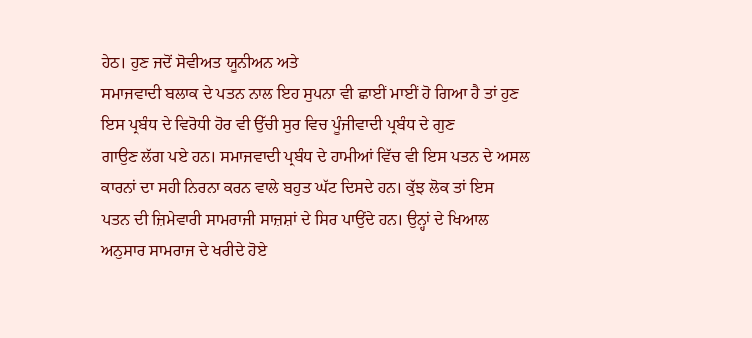ਹੇਠ। ਹੁਣ ਜਦੋਂ ਸੋਵੀਅਤ ਯੂਨੀਅਨ ਅਤੇ
ਸਮਾਜਵਾਦੀ ਬਲਾਕ ਦੇ ਪਤਨ ਨਾਲ ਇਹ ਸੁਪਨਾ ਵੀ ਛਾਈਂ ਮਾਈਂ ਹੋ ਗਿਆ ਹੈ ਤਾਂ ਹੁਣ
ਇਸ ਪ੍ਰਬੰਧ ਦੇ ਵਿਰੋਧੀ ਹੋਰ ਵੀ ਉੱਚੀ ਸੁਰ ਵਿਚ ਪੂੰਜੀਵਾਦੀ ਪ੍ਰਬੰਧ ਦੇ ਗੁਣ
ਗਾਉਣ ਲੱਗ ਪਏ ਹਨ। ਸਮਾਜਵਾਦੀ ਪ੍ਰਬੰਧ ਦੇ ਹਾਮੀਆਂ ਵਿੱਚ ਵੀ ਇਸ ਪਤਨ ਦੇ ਅਸਲ
ਕਾਰਨਾਂ ਦਾ ਸਹੀ ਨਿਰਨਾ ਕਰਨ ਵਾਲੇ ਬਹੁਤ ਘੱਟ ਦਿਸਦੇ ਹਨ। ਕੁੱਝ ਲੋਕ ਤਾਂ ਇਸ
ਪਤਨ ਦੀ ਜ਼ਿਮੇਵਾਰੀ ਸਾਮਰਾਜੀ ਸਾਜ਼ਸ਼ਾਂ ਦੇ ਸਿਰ ਪਾਉਂਦੇ ਹਨ। ਉਨ੍ਹਾਂ ਦੇ ਖਿਆਲ
ਅਨੁਸਾਰ ਸਾਮਰਾਜ ਦੇ ਖਰੀਦੇ ਹੋਏ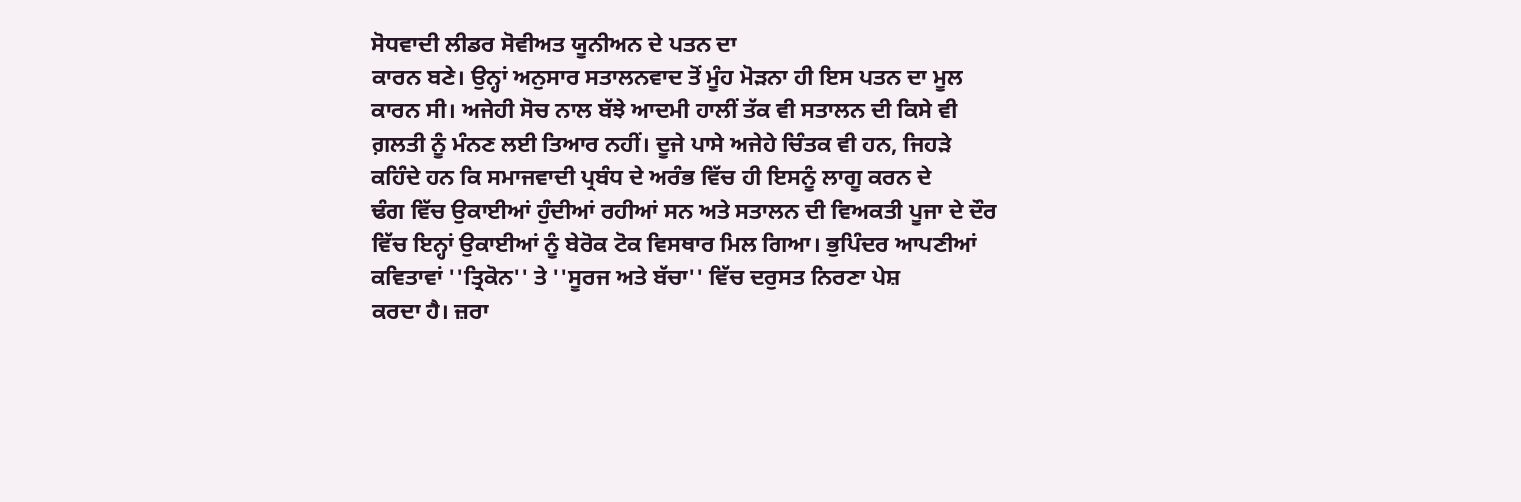ਸੋਧਵਾਦੀ ਲੀਡਰ ਸੋਵੀਅਤ ਯੂਨੀਅਨ ਦੇ ਪਤਨ ਦਾ
ਕਾਰਨ ਬਣੇ। ਉਨ੍ਹਾਂ ਅਨੁਸਾਰ ਸਤਾਲਨਵਾਦ ਤੋਂ ਮੂੰਹ ਮੋੜਨਾ ਹੀ ਇਸ ਪਤਨ ਦਾ ਮੂਲ
ਕਾਰਨ ਸੀ। ਅਜੇਹੀ ਸੋਚ ਨਾਲ ਬੱਝੇ ਆਦਮੀ ਹਾਲੀਂ ਤੱਕ ਵੀ ਸਤਾਲਨ ਦੀ ਕਿਸੇ ਵੀ
ਗ਼ਲਤੀ ਨੂੰ ਮੰਨਣ ਲਈ ਤਿਆਰ ਨਹੀਂ। ਦੂਜੇ ਪਾਸੇ ਅਜੇਹੇ ਚਿੰਤਕ ਵੀ ਹਨ, ਜਿਹੜੇ
ਕਹਿੰਦੇ ਹਨ ਕਿ ਸਮਾਜਵਾਦੀ ਪ੍ਰਬੰਧ ਦੇ ਅਰੰਭ ਵਿੱਚ ਹੀ ਇਸਨੂੰ ਲਾਗੂ ਕਰਨ ਦੇ
ਢੰਗ ਵਿੱਚ ਉਕਾਈਆਂ ਹੁੰਦੀਆਂ ਰਹੀਆਂ ਸਨ ਅਤੇ ਸਤਾਲਨ ਦੀ ਵਿਅਕਤੀ ਪੂਜਾ ਦੇ ਦੌਰ
ਵਿੱਚ ਇਨ੍ਹਾਂ ਉਕਾਈਆਂ ਨੂੰ ਬੇਰੋਕ ਟੋਕ ਵਿਸਥਾਰ ਮਿਲ ਗਿਆ। ਭੁਪਿੰਦਰ ਆਪਣੀਆਂ
ਕਵਿਤਾਵਾਂ ''ਤ੍ਰਿਕੋਨ'' ਤੇ ''ਸੂਰਜ ਅਤੇ ਬੱਚਾ'' ਵਿੱਚ ਦਰੁਸਤ ਨਿਰਣਾ ਪੇਸ਼
ਕਰਦਾ ਹੈ। ਜ਼ਰਾ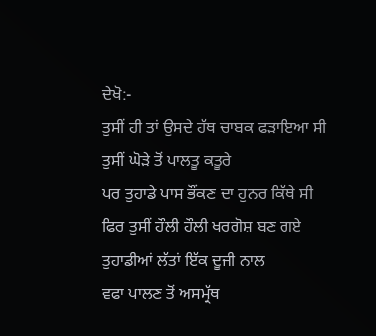ਦੇਖੋ:-
ਤੁਸੀਂ ਹੀ ਤਾਂ ਉਸਦੇ ਹੱਥ ਚਾਬਕ ਫੜਾਇਆ ਸੀ
ਤੁਸੀਂ ਘੋੜੇ ਤੋਂ ਪਾਲਤੂ ਕਤੂਰੇ
ਪਰ ਤੁਹਾਡੇ ਪਾਸ ਭੌਂਕਣ ਦਾ ਹੁਨਰ ਕਿੱਥੇ ਸੀ
ਫਿਰ ਤੁਸੀਂ ਹੌਲੀ ਹੌਲੀ ਖਰਗੋਸ਼ ਬਣ ਗਏ
ਤੁਹਾਡੀਆਂ ਲੱਤਾਂ ਇੱਕ ਦੂਜੀ ਨਾਲ
ਵਫਾ ਪਾਲਣ ਤੋਂ ਅਸਮ੍ਰੱਥ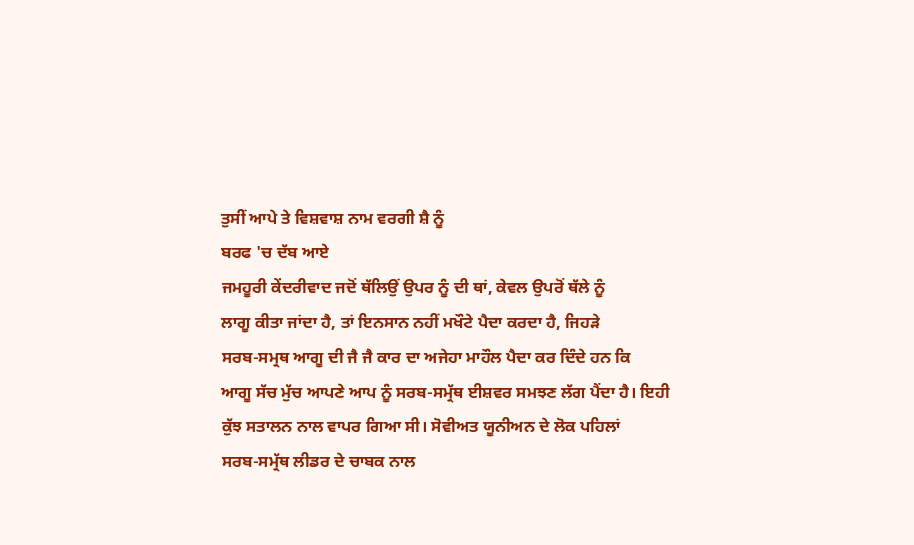ਤੁਸੀਂ ਆਪੇ ਤੇ ਵਿਸ਼ਵਾਸ਼ ਨਾਮ ਵਰਗੀ ਸ਼ੈ ਨੂੰ
ਬਰਫ 'ਚ ਦੱਬ ਆਏ
ਜਮਹੂਰੀ ਕੇਂਦਰੀਵਾਦ ਜਦੋਂ ਥੱਲਿਉਂ ਉਪਰ ਨੂੰ ਦੀ ਥਾਂ, ਕੇਵਲ ਉਪਰੋਂ ਥੱਲੇ ਨੂੰ
ਲਾਗੂ ਕੀਤਾ ਜਾਂਦਾ ਹੈ, ਤਾਂ ਇਨਸਾਨ ਨਹੀਂ ਮਖੌਟੇ ਪੈਦਾ ਕਰਦਾ ਹੈ, ਜਿਹੜੇ
ਸਰਬ-ਸਮ੍ਰਥ ਆਗੂ ਦੀ ਜੈ ਜੈ ਕਾਰ ਦਾ ਅਜੇਹਾ ਮਾਹੌਲ ਪੈਦਾ ਕਰ ਦਿੰਦੇ ਹਨ ਕਿ
ਆਗੂ ਸੱਚ ਮੁੱਚ ਆਪਣੇ ਆਪ ਨੂੰ ਸਰਬ-ਸਮ੍ਰੱਥ ਈਸ਼ਵਰ ਸਮਝਣ ਲੱਗ ਪੈਂਦਾ ਹੈ। ਇਹੀ
ਕੁੱਝ ਸਤਾਲਨ ਨਾਲ ਵਾਪਰ ਗਿਆ ਸੀ। ਸੋਵੀਅਤ ਯੂਨੀਅਨ ਦੇ ਲੋਕ ਪਹਿਲਾਂ
ਸਰਬ-ਸਮ੍ਰੱਥ ਲੀਡਰ ਦੇ ਚਾਬਕ ਨਾਲ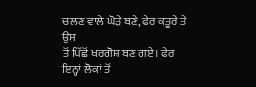ਚਲਣ ਵਾਲੇ ਘੋੜੇ ਬਣੇ, ਫੇਰ ਕਤੂਰੇ ਤੇ ਉਸ
ਤੋਂ ਪਿੱਛੋਂ ਖਰਗੋਸ਼ ਬਣ ਗਏ। ਫੇਰ ਇਨ੍ਹਾਂ ਲੋਕਾਂ ਤੋਂ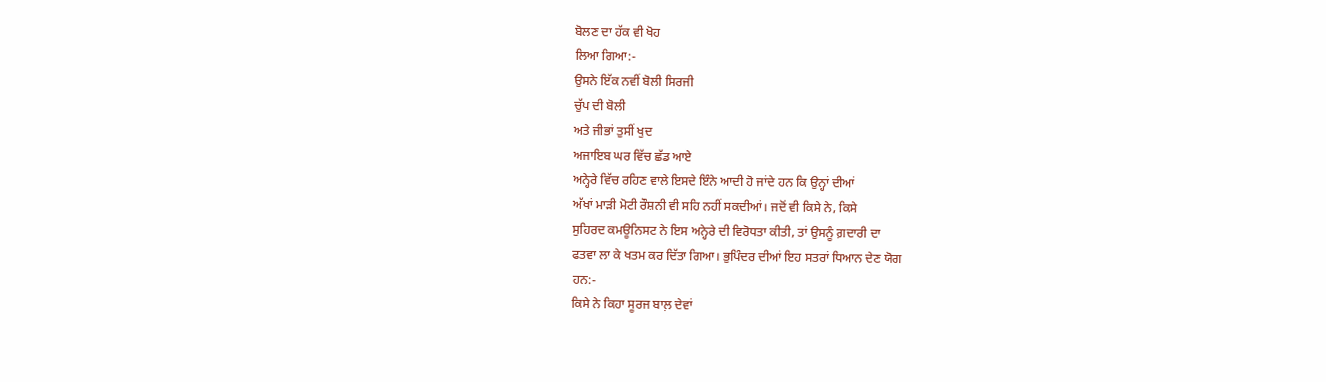ਬੋਲਣ ਦਾ ਹੱਕ ਵੀ ਖੋਹ
ਲਿਆ ਗਿਆ:-
ਉਸਨੇ ਇੱਕ ਨਵੀਂ ਬੋਲੀ ਸਿਰਜੀ
ਚੁੱਪ ਦੀ ਬੋਲੀ
ਅਤੇ ਜੀਭਾਂ ਤੁਸੀਂ ਖੁਦ
ਅਜਾਇਬ ਘਰ ਵਿੱਚ ਛੱਡ ਆਏ
ਅਨ੍ਹੇਰੇ ਵਿੱਚ ਰਹਿਣ ਵਾਲੇ ਇਸਦੇ ਇੰਨੇ ਆਦੀ ਹੋ ਜਾਂਦੇ ਹਨ ਕਿ ਉਨ੍ਹਾਂ ਦੀਆਂ
ਅੱਖਾਂ ਮਾੜੀ ਮੋਟੀ ਰੌਸ਼ਨੀ ਵੀ ਸਹਿ ਨਹੀਂ ਸਕਦੀਆਂ। ਜਦੋਂ ਵੀ ਕਿਸੇ ਨੇ, ਕਿਸੇ
ਸੁਹਿਰਦ ਕਮਊਨਿਸਟ ਨੇ ਇਸ ਅਨ੍ਹੇਰੇ ਦੀ ਵਿਰੋਧਤਾ ਕੀਤੀ, ਤਾਂ ਉਸਨੂੰ ਗ਼ਦਾਰੀ ਦਾ
ਫਤਵਾ ਲਾ ਕੇ ਖਤਮ ਕਰ ਦਿੱਤਾ ਗਿਆ। ਭੁਪਿੰਦਰ ਦੀਆਂ ਇਹ ਸਤਰਾਂ ਧਿਆਨ ਦੇਣ ਯੋਗ
ਹਨ:-
ਕਿਸੇ ਨੇ ਕਿਹਾ ਸੂਰਜ ਬਾਲ਼ ਦੇਵਾਂ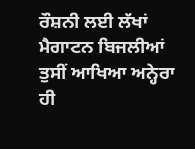ਰੌਸ਼ਨੀ ਲਈ ਲੱਖਾਂ ਮੈਗਾਟਨ ਬਿਜਲੀਆਂ
ਤੁਸੀਂ ਆਖਿਆ ਅਨ੍ਹੇਰਾ ਹੀ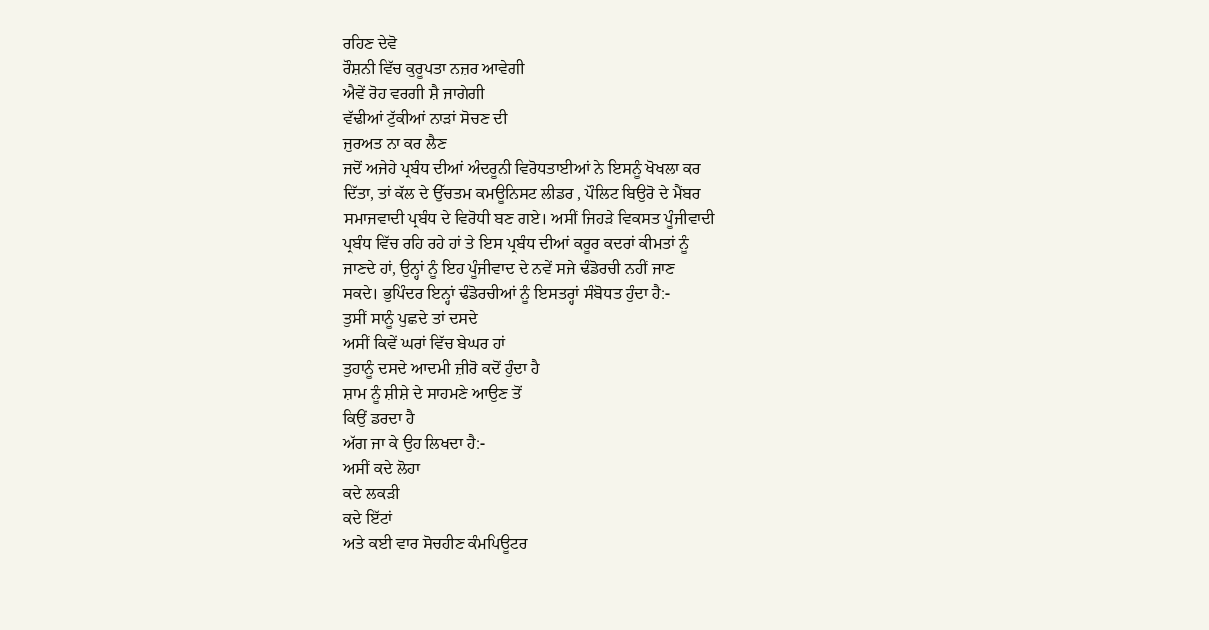ਰਹਿਣ ਦੇਵੋ
ਰੌਸ਼ਨੀ ਵਿੱਚ ਕੁਰੂਪਤਾ ਨਜ਼ਰ ਆਵੇਗੀ
ਐਵੇਂ ਰੋਹ ਵਰਗੀ ਸ਼ੈ ਜਾਗੇਗੀ
ਵੱਢੀਆਂ ਟੁੱਕੀਆਂ ਨਾੜਾਂ ਸੋਚਣ ਦੀ
ਜੁਰਅਤ ਨਾ ਕਰ ਲੈਣ
ਜਦੋਂ ਅਜੇਹੇ ਪ੍ਰਬੰਧ ਦੀਆਂ ਅੰਦਰੂਨੀ ਵਿਰੋਧਤਾਈਆਂ ਨੇ ਇਸਨੂੰ ਖੋਖਲਾ ਕਰ
ਦਿੱਤਾ, ਤਾਂ ਕੱਲ ਦੇ ਉੱਚਤਮ ਕਮਊਨਿਸਟ ਲੀਡਰ , ਪੌਲਿਟ ਬਿਉਰੋ ਦੇ ਮੈਂਬਰ
ਸਮਾਜਵਾਦੀ ਪ੍ਰਬੰਧ ਦੇ ਵਿਰੋਧੀ ਬਣ ਗਏ। ਅਸੀਂ ਜਿਹੜੇ ਵਿਕਸਤ ਪੂੰਜੀਵਾਦੀ
ਪ੍ਰਬੰਧ ਵਿੱਚ ਰਹਿ ਰਹੇ ਹਾਂ ਤੇ ਇਸ ਪ੍ਰਬੰਧ ਦੀਆਂ ਕਰੂਰ ਕਦਰਾਂ ਕੀਮਤਾਂ ਨੂੰ
ਜਾਣਦੇ ਹਾਂ, ਉਨ੍ਹਾਂ ਨੂੰ ਇਹ ਪੂੰਜੀਵਾਦ ਦੇ ਨਵੇਂ ਸਜੇ ਢੰਡੋਰਚੀ ਨਹੀਂ ਜਾਣ
ਸਕਦੇ। ਭੁਪਿੰਦਰ ਇਨ੍ਹਾਂ ਢੰਡੋਰਚੀਆਂ ਨੂੰ ਇਸਤਰ੍ਹਾਂ ਸੰਬੋਧਤ ਹੁੰਦਾ ਹੈ:-
ਤੁਸੀਂ ਸਾਨੂੰ ਪੁਛਦੇ ਤਾਂ ਦਸਦੇ
ਅਸੀਂ ਕਿਵੇਂ ਘਰਾਂ ਵਿੱਚ ਬੇਘਰ ਹਾਂ
ਤੁਹਾਨੂੰ ਦਸਦੇ ਆਦਮੀ ਜ਼ੀਰੋ ਕਦੋਂ ਹੁੰਦਾ ਹੈ
ਸ਼ਾਮ ਨੂੰ ਸ਼ੀਸ਼ੇ ਦੇ ਸਾਹਮਣੇ ਆਉਣ ਤੋਂ
ਕਿਉਂ ਡਰਦਾ ਹੈ
ਅੱਗ ਜਾ ਕੇ ਉਹ ਲਿਖਦਾ ਹੈ:-
ਅਸੀਂ ਕਦੇ ਲੋਹਾ
ਕਦੇ ਲਕੜੀ
ਕਦੇ ਇੱਟਾਂ
ਅਤੇ ਕਈ ਵਾਰ ਸੋਚਹੀਣ ਕੰਮਪਿਊਟਰ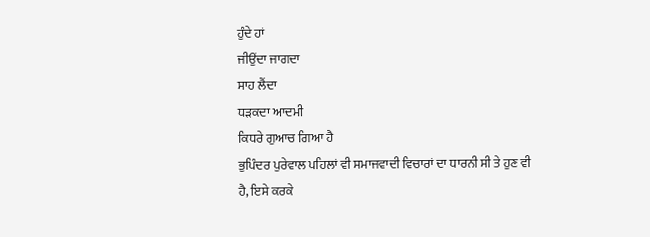ਹੁੰਦੇ ਹਾਂ
ਜੀਉਂਦਾ ਜਾਗਦਾ
ਸਾਹ ਲੈਂਦਾ
ਧੜਕਦਾ ਆਦਮੀ
ਕਿਧਰੇ ਗੁਆਚ ਗਿਆ ਹੈ
ਭੁਪਿੰਦਰ ਪੁਰੇਵਾਲ ਪਹਿਲਾਂ ਵੀ ਸਮਾਜਵਾਦੀ ਵਿਚਾਰਾਂ ਦਾ ਧਾਰਨੀ ਸੀ ਤੇ ਹੁਣ ਵੀ
ਹੈ, ਇਸੇ ਕਰਕੇ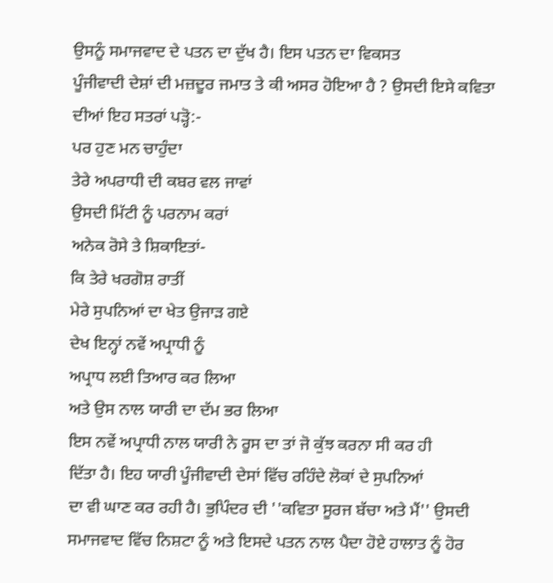ਉਸਨੂੰ ਸਮਾਜਵਾਦ ਦੇ ਪਤਨ ਦਾ ਦੁੱਖ ਹੈ। ਇਸ ਪਤਨ ਦਾ ਵਿਕਸਤ
ਪੂੰਜੀਵਾਦੀ ਦੇਸ਼ਾਂ ਦੀ ਮਜ਼ਦੂਰ ਜਮਾਤ ਤੇ ਕੀ ਅਸਰ ਹੋਇਆ ਹੈ ? ਉਸਦੀ ਇਸੇ ਕਵਿਤਾ
ਦੀਆਂ ਇਹ ਸਤਰਾਂ ਪੜ੍ਹੋ:-
ਪਰ ਹੁਣ ਮਨ ਚਾਹੁੰਦਾ
ਤੇਰੇ ਅਪਰਾਧੀ ਦੀ ਕਬਰ ਵਲ ਜਾਵਾਂ
ਉਸਦੀ ਮਿੱਟੀ ਨੂੰ ਪਰਨਾਮ ਕਰਾਂ
ਅਨੇਕ ਰੋਸੇ ਤੇ ਸ਼ਿਕਾਇਤਾਂ-
ਕਿ ਤੇਰੇ ਖਰਗੋਸ਼ ਰਾਤੀਂ
ਮੇਰੇ ਸੁਪਨਿਆਂ ਦਾ ਖੇਤ ਉਜਾੜ ਗਏ
ਦੇਖ ਇਨ੍ਹਾਂ ਨਵੇਂ ਅਪ੍ਰਾਧੀ ਨੂੰ
ਅਪ੍ਰਾਧ ਲਈ ਤਿਆਰ ਕਰ ਲਿਆ
ਅਤੇ ਉਸ ਨਾਲ ਯਾਰੀ ਦਾ ਦੱਮ ਭਰ ਲਿਆ
ਇਸ ਨਵੇਂ ਅਪ੍ਰਾਧੀ ਨਾਲ ਯਾਰੀ ਨੇ ਰੂਸ ਦਾ ਤਾਂ ਜੋ ਕੁੱਝ ਕਰਨਾ ਸੀ ਕਰ ਹੀ
ਦਿੱਤਾ ਹੈ। ਇਹ ਯਾਰੀ ਪੂੰਜੀਵਾਦੀ ਦੇਸਾਂ ਵਿੱਚ ਰਹਿੰਦੇ ਲੋਕਾਂ ਦੇ ਸੁਪਨਿਆਂ
ਦਾ ਵੀ ਘਾਣ ਕਰ ਰਹੀ ਹੈ। ਭੁਪਿੰਦਰ ਦੀ ''ਕਵਿਤਾ ਸੂਰਜ ਬੱਚਾ ਅਤੇ ਮੈਂ'' ਉਸਦੀ
ਸਮਾਜਵਾਦ ਵਿੱਚ ਨਿਸ਼ਟਾ ਨੂੰ ਅਤੇ ਇਸਦੇ ਪਤਨ ਨਾਲ ਪੈਦਾ ਹੋਏ ਹਾਲਾਤ ਨੂੰ ਹੋਰ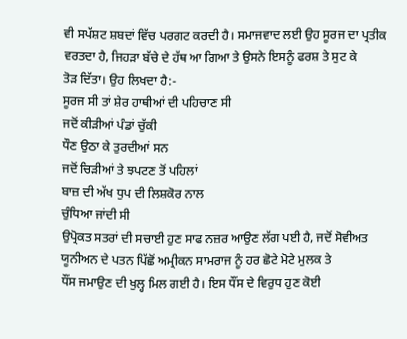ਵੀ ਸਪੱਸ਼ਟ ਸ਼ਬਦਾਂ ਵਿੱਚ ਪਰਗਟ ਕਰਦੀ ਹੈ। ਸਮਾਜਵਾਦ ਲਈ ਉਹ ਸੂਰਜ ਦਾ ਪ੍ਰਤੀਕ
ਵਰਤਦਾ ਹੈ, ਜਿਹੜਾ ਬੱਚੇ ਦੇ ਹੱਥ ਆ ਗਿਆ ਤੇ ਉਸਨੇ ਇਸਨੂੰ ਫਰਸ਼ ਤੇ ਸੁਟ ਕੇ
ਤੋੜ ਦਿੱਤਾ। ਉਹ ਲਿਖਦਾ ਹੈ:-
ਸੂਰਜ ਸੀ ਤਾਂ ਸ਼ੇਰ ਹਾਥੀਆਂ ਦੀ ਪਹਿਚਾਣ ਸੀ
ਜਦੋਂ ਕੀੜੀਆਂ ਪੰਡਾਂ ਚੁੱਕੀ
ਧੌਣ ਉਠਾ ਕੇ ਤੁਰਦੀਆਂ ਸਨ
ਜਦੋਂ ਚਿੜੀਆਂ ਤੇ ਝਪਟਣ ਤੋਂ ਪਹਿਲਾਂ
ਬਾਜ਼ ਦੀ ਅੱਖ ਧੁਪ ਦੀ ਲਿਸ਼ਕੋਰ ਨਾਲ
ਚੁੰਧਿਆ ਜਾਂਦੀ ਸੀ
ਉਪ੍ਰੋਕਤ ਸਤਰਾਂ ਦੀ ਸਚਾਈ ਹੁਣ ਸਾਫ ਨਜ਼ਰ ਆਉਣ ਲੱਗ ਪਈ ਹੈ, ਜਦੋਂ ਸੋਵੀਅਤ
ਯੂਨੀਅਨ ਦੇ ਪਤਨ ਪਿੱਛੋਂ ਅਮ੍ਰੀਕਨ ਸਾਮਰਾਜ ਨੂੰ ਹਰ ਛੋਟੇ ਮੋਟੇ ਮੁਲਕ ਤੇ
ਧੌਂਸ ਜਮਾਉਣ ਦੀ ਖੁਲ੍ਹ ਮਿਲ ਗਈ ਹੈ। ਇਸ ਧੌਂਸ ਦੇ ਵਿਰੁਧ ਹੁਣ ਕੋਈ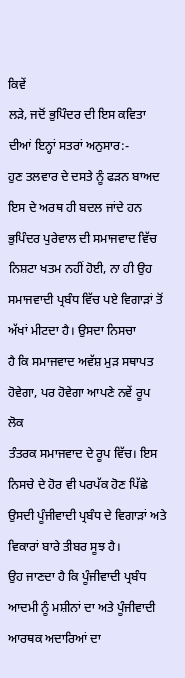ਕਿਵੇਂ
ਲੜੇ, ਜਦੋਂ ਭੁਪਿੰਦਰ ਦੀ ਇਸ ਕਵਿਤਾ ਦੀਆਂ ਇਨ੍ਹਾਂ ਸਤਰਾਂ ਅਨੁਸਾਰ:-
ਹੁਣ ਤਲਵਾਰ ਦੇ ਦਸਤੇ ਨੂੰ ਫੜਨ ਬਾਅਦ
ਇਸ ਦੇ ਅਰਥ ਹੀ ਬਦਲ ਜਾਂਦੇ ਹਨ
ਭੁਪਿੰਦਰ ਪੁਰੇਵਾਲ ਦੀ ਸਮਾਜਵਾਦ ਵਿੱਚ ਨਿਸ਼ਟਾ ਖਤਮ ਨਹੀਂ ਹੋਈ, ਨਾ ਹੀ ਉਹ
ਸਮਾਜਵਾਦੀ ਪ੍ਰਬੰਧ ਵਿੱਚ ਪਏ ਵਿਗਾੜਾਂ ਤੋਂ ਅੱਖਾਂ ਮੀਟਦਾ ਹੈ। ਉਸਦਾ ਨਿਸਚਾ
ਹੈ ਕਿ ਸਮਾਜਵਾਦ ਅਵੱਸ਼ ਮੁੜ ਸਥਾਪਤ ਹੋਵੇਗਾ, ਪਰ ਹੋਵੇਗਾ ਆਪਣੇ ਨਵੇਂ ਰੂਪ ਲੋਕ
ਤੰਤਰਕ ਸਮਾਜਵਾਦ ਦੇ ਰੂਪ ਵਿੱਚ। ਇਸ ਨਿਸਚੇ ਦੇ ਹੋਰ ਵੀ ਪਰਪੱਕ ਹੋਣ ਪਿੱਛੇ
ਉਸਦੀ ਪੂੰਜੀਵਾਦੀ ਪ੍ਰਬੰਧ ਦੇ ਵਿਗਾੜਾਂ ਅਤੇ ਵਿਕਾਰਾਂ ਬਾਰੇ ਤੀਬਰ ਸੂਝ ਹੈ।
ਉਹ ਜਾਣਦਾ ਹੈ ਕਿ ਪੂੰਜੀਵਾਦੀ ਪ੍ਰਬੰਧ ਆਦਮੀ ਨੂੰ ਮਸ਼ੀਨਾਂ ਦਾ ਅਤੇ ਪੂੰਜੀਵਾਦੀ
ਆਰਥਕ ਅਦਾਰਿਆਂ ਦਾ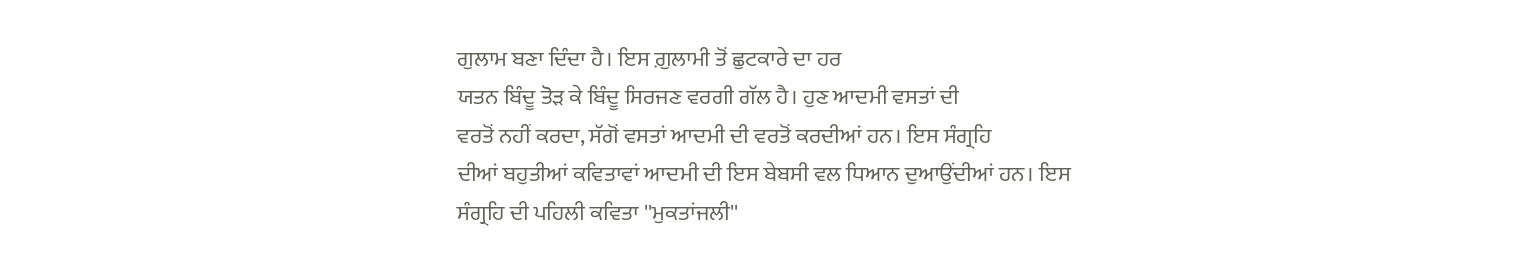ਗੁਲਾਮ ਬਣਾ ਦਿੰਦਾ ਹੈ। ਇਸ ਗ਼ੁਲਾਮੀ ਤੋਂ ਛੁਟਕਾਰੇ ਦਾ ਹਰ
ਯਤਨ ਬਿੰਦੂ ਤੋੜ ਕੇ ਬਿੰਦੂ ਸਿਰਜਣ ਵਰਗੀ ਗੱਲ ਹੈ। ਹੁਣ ਆਦਮੀ ਵਸਤਾਂ ਦੀ
ਵਰਤੋਂ ਨਹੀਂ ਕਰਦਾ, ਸੱਗੋਂ ਵਸਤਾਂ ਆਦਮੀ ਦੀ ਵਰਤੋਂ ਕਰਦੀਆਂ ਹਨ। ਇਸ ਸੰਗ੍ਰਹਿ
ਦੀਆਂ ਬਹੁਤੀਆਂ ਕਵਿਤਾਵਾਂ ਆਦਮੀ ਦੀ ਇਸ ਬੇਬਸੀ ਵਲ ਧਿਆਨ ਦੁਆਉਂਦੀਆਂ ਹਨ। ਇਸ
ਸੰਗ੍ਰਹਿ ਦੀ ਪਹਿਲੀ ਕਵਿਤਾ ''ਮੁਕਤਾਂਜਲੀ''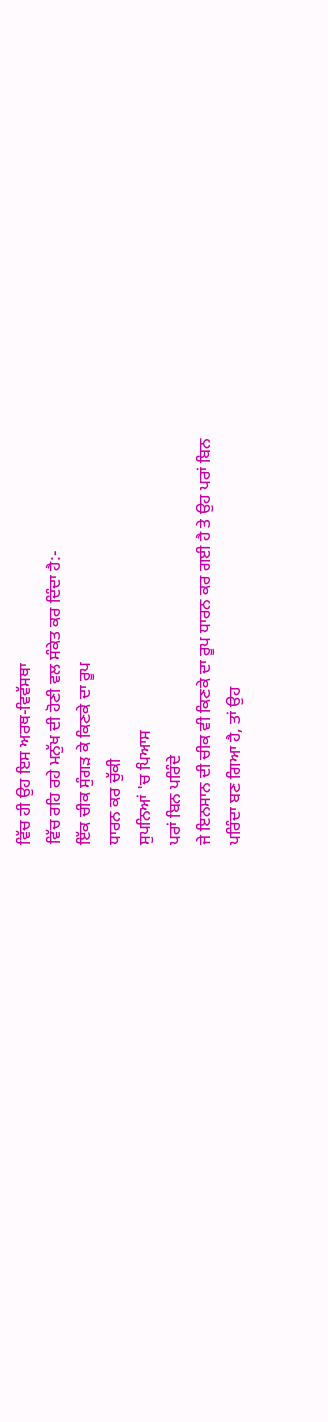ਵਿੱਚ ਹੀ ਉਹ ਇਸ ਅਰਥ-ਵਿਵੱਸਥਾ
ਵਿੱਚ ਰਹਿ ਰਹੇ ਮਨੁੱਖ ਦੀ ਹੋਣੀ ਵਲ ਸੰਕੇਤ ਕਰ ਦਿੰਦਾ ਹੈ:-
ਇੱਕ ਚੀਕ ਸੁੰਗੜ ਕੇ ਕਿਣਕੇ ਦਾ ਰੂਪ
ਧਾਰਨ ਕਰ ਚੁੱਕੀ
ਸੁਪਨਿਆਂ 'ਚ ਪਿਆਸ
ਪਰਾਂ ਬਿਨ ਪਰਿੰਦੇ
ਜੇ ਇਨਸਾਨ ਦੀ ਚੀਕ ਵੀ ਕਿਣਕੇ ਦਾ ਰੂਪ ਧਾਰਨ ਕਰ ਗਈ ਹੈ ਤੇ ਉਹ ਪਰਾਂ ਬਿਨ
ਪਰਿੰਦਾ ਬਣ ਗਿਆ ਹੈ, ਤਾਂ ਉਹ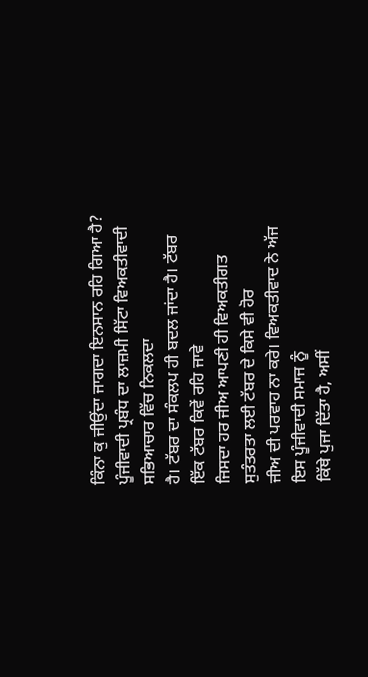ਕਿੰਨਾ ਕੁ ਜੀਉਂਦਾ ਜਾਗਦਾ ਇਨਸਾਨ ਰਹਿ ਗਿਆ ਹੈ?
ਪੂੰਜੀਵਾਦੀ ਪ੍ਰਬੰਧ ਦਾ ਲਾਜ਼ਮੀ ਸਿੱਟਾ ਵਿਅਕਤੀਵਾਦੀ ਸਭਿਆਚਾਰ ਵਿੱਚ ਨਿਕਲਦਾ
ਹੈ। ਟੱਬਰ ਦਾ ਸੰਕਲਪ ਹੀ ਬਦਲ ਜਾਂਦਾ ਹੈ। ਟੱਬਰ ਇੱਕ ਟੱਬਰ ਕਿਵੇਂ ਰਹਿ ਜਾਵੇ
ਜਿਸਦਾ ਹਰ ਜੀਅ ਆਪਣੀ ਹੀ ਵਿਅਕਤੀਗਤ ਸੁਤੰਤਰਤਾ ਲਈ ਟੱਬਰ ਦੇ ਕਿਸੇ ਵੀ ਹੋਰ
ਜੀਅ ਦੀ ਪਰਵਾਹ ਨਾ ਕਰੇ। ਵਿਅਕਤੀਵਾਦ ਨੇ ਅੱਜ ਇਸ ਪੂੰਜੀਵਾਦੀ ਸਮਾਜ ਨੂੰ
ਕਿੱਥੇ ਪੁਜਾ ਦਿੱਤਾ ਹੈ, ਅਸੀਂ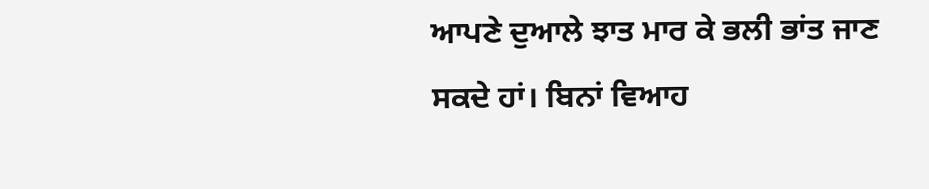ਆਪਣੇ ਦੁਆਲੇ ਝਾਤ ਮਾਰ ਕੇ ਭਲੀ ਭਾਂਤ ਜਾਣ
ਸਕਦੇ ਹਾਂ। ਬਿਨਾਂ ਵਿਆਹ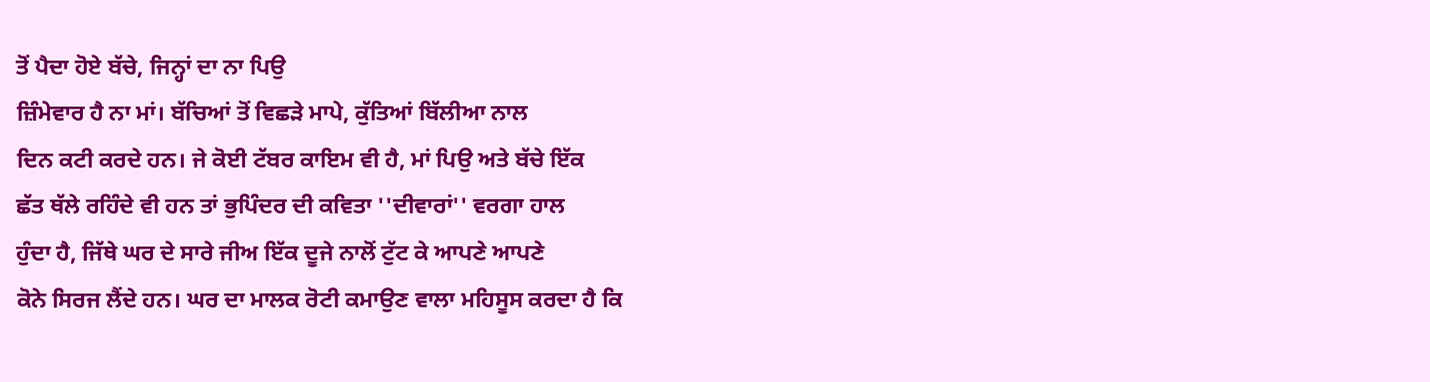ਤੋਂ ਪੈਦਾ ਹੋਏ ਬੱਚੇ, ਜਿਨ੍ਹਾਂ ਦਾ ਨਾ ਪਿਉ
ਜ਼ਿੰਮੇਵਾਰ ਹੈ ਨਾ ਮਾਂ। ਬੱਚਿਆਂ ਤੋਂ ਵਿਛੜੇ ਮਾਪੇ, ਕੁੱਤਿਆਂ ਬਿੱਲੀਆ ਨਾਲ
ਦਿਨ ਕਟੀ ਕਰਦੇ ਹਨ। ਜੇ ਕੋਈ ਟੱਬਰ ਕਾਇਮ ਵੀ ਹੈ, ਮਾਂ ਪਿਉ ਅਤੇ ਬੱਚੇ ਇੱਕ
ਛੱਤ ਥੱਲੇ ਰਹਿੰਦੇ ਵੀ ਹਨ ਤਾਂ ਭੁਪਿੰਦਰ ਦੀ ਕਵਿਤਾ ''ਦੀਵਾਰਾਂ'' ਵਰਗਾ ਹਾਲ
ਹੁੰਦਾ ਹੈ, ਜਿੱਥੇ ਘਰ ਦੇ ਸਾਰੇ ਜੀਅ ਇੱਕ ਦੂਜੇ ਨਾਲੋਂ ਟੁੱਟ ਕੇ ਆਪਣੇ ਆਪਣੇ
ਕੋਨੇ ਸਿਰਜ ਲੈਂਦੇ ਹਨ। ਘਰ ਦਾ ਮਾਲਕ ਰੋਟੀ ਕਮਾਉਣ ਵਾਲਾ ਮਹਿਸੂਸ ਕਰਦਾ ਹੈ ਕਿ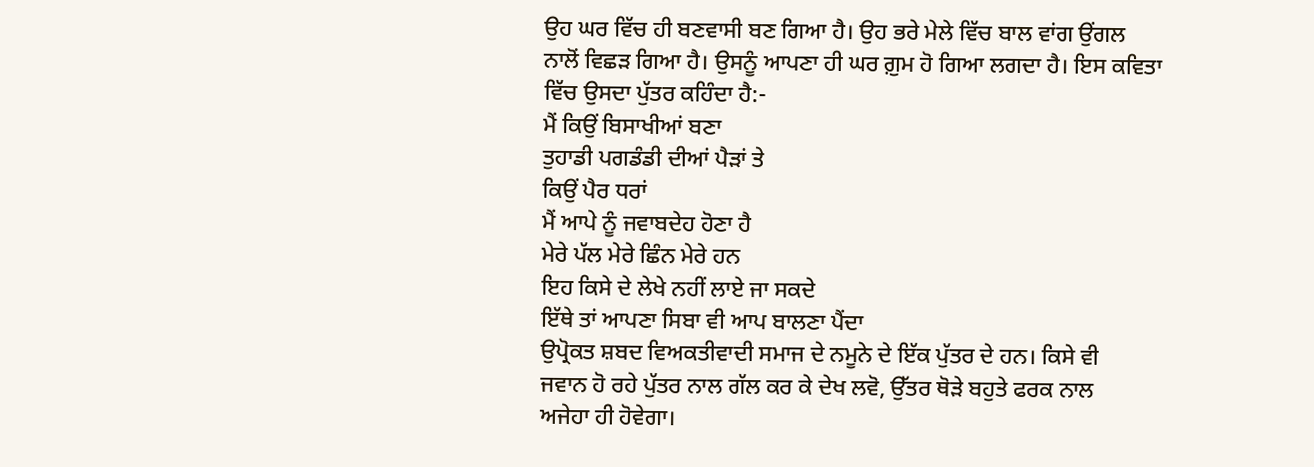ਉਹ ਘਰ ਵਿੱਚ ਹੀ ਬਣਵਾਸੀ ਬਣ ਗਿਆ ਹੈ। ਉਹ ਭਰੇ ਮੇਲੇ ਵਿੱਚ ਬਾਲ ਵਾਂਗ ਉਂਗਲ
ਨਾਲੋਂ ਵਿਛੜ ਗਿਆ ਹੈ। ਉਸਨੂੰ ਆਪਣਾ ਹੀ ਘਰ ਗ਼ੁਮ ਹੋ ਗਿਆ ਲਗਦਾ ਹੈ। ਇਸ ਕਵਿਤਾ
ਵਿੱਚ ਉਸਦਾ ਪੁੱਤਰ ਕਹਿੰਦਾ ਹੈ:-
ਮੈਂ ਕਿਉਂ ਬਿਸਾਖੀਆਂ ਬਣਾ
ਤੁਹਾਡੀ ਪਗਡੰਡੀ ਦੀਆਂ ਪੈੜਾਂ ਤੇ
ਕਿਉਂ ਪੈਰ ਧਰਾਂ
ਮੈਂ ਆਪੇ ਨੂੰ ਜਵਾਬਦੇਹ ਹੋਣਾ ਹੈ
ਮੇਰੇ ਪੱਲ ਮੇਰੇ ਛਿੰਨ ਮੇਰੇ ਹਨ
ਇਹ ਕਿਸੇ ਦੇ ਲੇਖੇ ਨਹੀਂ ਲਾਏ ਜਾ ਸਕਦੇ
ਇੱਥੇ ਤਾਂ ਆਪਣਾ ਸਿਬਾ ਵੀ ਆਪ ਬਾਲਣਾ ਪੈਂਦਾ
ਉਪ੍ਰੋਕਤ ਸ਼ਬਦ ਵਿਅਕਤੀਵਾਦੀ ਸਮਾਜ ਦੇ ਨਮੂਨੇ ਦੇ ਇੱਕ ਪੁੱਤਰ ਦੇ ਹਨ। ਕਿਸੇ ਵੀ
ਜਵਾਨ ਹੋ ਰਹੇ ਪੁੱਤਰ ਨਾਲ ਗੱਲ ਕਰ ਕੇ ਦੇਖ ਲਵੋ, ਉੱਤਰ ਥੋੜੇ ਬਹੁਤੇ ਫਰਕ ਨਾਲ
ਅਜੇਹਾ ਹੀ ਹੋਵੇਗਾ।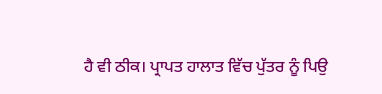ਹੈ ਵੀ ਠੀਕ। ਪ੍ਰਾਪਤ ਹਾਲਾਤ ਵਿੱਚ ਪੁੱਤਰ ਨੂੰ ਪਿਉ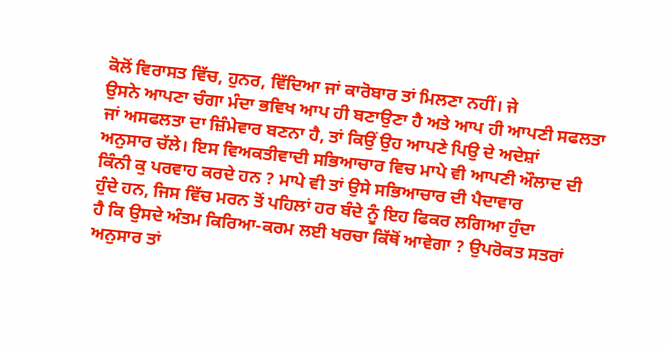ਕੋਲੋਂ ਵਿਰਾਸਤ ਵਿੱਚ, ਹੁਨਰ, ਵਿੱਦਿਆ ਜਾਂ ਕਾਰੋਬਾਰ ਤਾਂ ਮਿਲਣਾ ਨਹੀਂ। ਜੇ
ਉਸਨੇ ਆਪਣਾ ਚੰਗਾ ਮੰਦਾ ਭਵਿਖ ਆਪ ਹੀ ਬਣਾਉਣਾ ਹੈ ਅਤੇ ਆਪ ਹੀ ਆਪਣੀ ਸਫਲਤਾ
ਜਾਂ ਅਸਫਲਤਾ ਦਾ ਜ਼ਿੰਮੇਵਾਰ ਬਣਨਾ ਹੈ, ਤਾਂ ਕਿਉਂ ਉਹ ਆਪਣੇ ਪਿਉ ਦੇ ਅਦੇਸ਼ਾਂ
ਅਨੁਸਾਰ ਚੱਲੇ। ਇਸ ਵਿਅਕਤੀਵਾਦੀ ਸਭਿਆਚਾਰ ਵਿਚ ਮਾਪੇ ਵੀ ਆਪਣੀ ਔਲਾਦ ਦੀ
ਕਿੰਨੀ ਕੁ ਪਰਵਾਹ ਕਰਦੇ ਹਨ ? ਮਾਪੇ ਵੀ ਤਾਂ ਉਸੇ ਸਭਿਆਚਾਰ ਦੀ ਪੈਦਾਵਾਰ
ਹੁੰਦੇ ਹਨ, ਜਿਸ ਵਿੱਚ ਮਰਨ ਤੋਂ ਪਹਿਲਾਂ ਹਰ ਬੰਦੇ ਨੂੰ ਇਹ ਫਿਕਰ ਲਗਿਆ ਹੁੰਦਾ
ਹੈ ਕਿ ਉਸਦੇ ਅੰਤਮ ਕਿਰਿਆ-ਕਰਮ ਲਈ ਖਰਚਾ ਕਿੱਥੋਂ ਆਵੇਗਾ ? ਉਪਰੋਕਤ ਸਤਰਾਂ
ਅਨੁਸਾਰ ਤਾਂ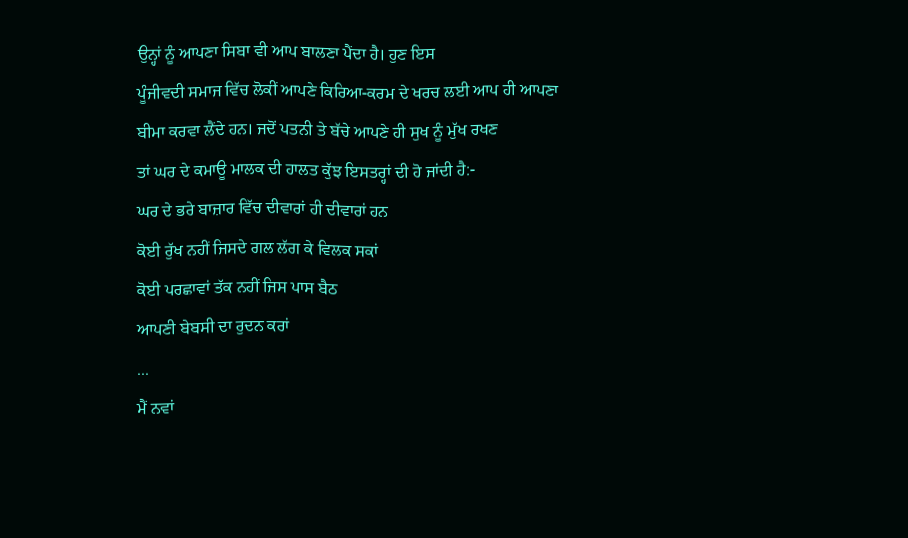ਉਨ੍ਹਾਂ ਨੂੰ ਆਪਣਾ ਸਿਬਾ ਵੀ ਆਪ ਬਾਲਣਾ ਪੈਂਦਾ ਹੈ। ਹੁਣ ਇਸ
ਪੂੰਜੀਵਦੀ ਸਮਾਜ ਵਿੱਚ ਲੋਕੀਂ ਆਪਣੇ ਕਿਰਿਆ-ਕਰਮ ਦੇ ਖਰਚ ਲਈ ਆਪ ਹੀ ਆਪਣਾ
ਬੀਮਾ ਕਰਵਾ ਲੈਂਦੇ ਹਨ। ਜਦੋਂ ਪਤਨੀ ਤੇ ਬੱਚੇ ਆਪਣੇ ਹੀ ਸੁਖ ਨੂੰ ਮੁੱਖ ਰਖਣ
ਤਾਂ ਘਰ ਦੇ ਕਮਾਊ ਮਾਲਕ ਦੀ ਹਾਲਤ ਕੁੱਝ ਇਸਤਰ੍ਹਾਂ ਦੀ ਹੋ ਜਾਂਦੀ ਹੈ:-
ਘਰ ਦੇ ਭਰੇ ਬਾਜ਼ਾਰ ਵਿੱਚ ਦੀਵਾਰਾਂ ਹੀ ਦੀਵਾਰਾਂ ਹਨ
ਕੋਈ ਰੁੱਖ ਨਹੀਂ ਜਿਸਦੇ ਗਲ ਲੱਗ ਕੇ ਵਿਲਕ ਸਕਾਂ
ਕੋਈ ਪਰਛਾਵਾਂ ਤੱਕ ਨਹੀਂ ਜਿਸ ਪਾਸ ਬੈਠ
ਆਪਣੀ ਬੇਬਸੀ ਦਾ ਰੁਦਨ ਕਰਾਂ
...
ਮੈਂ ਨਵਾਂ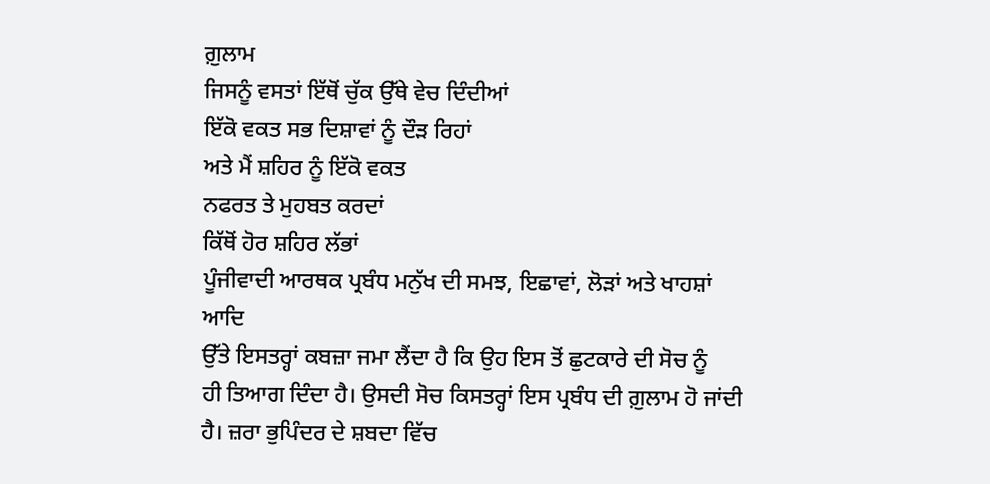ਗ਼ੁਲਾਮ
ਜਿਸਨੂੰ ਵਸਤਾਂ ਇੱਥੋਂ ਚੁੱਕ ਉੱਥੇ ਵੇਚ ਦਿੰਦੀਆਂ
ਇੱਕੋ ਵਕਤ ਸਭ ਦਿਸ਼ਾਵਾਂ ਨੂੰ ਦੌੜ ਰਿਹਾਂ
ਅਤੇ ਮੈਂ ਸ਼ਹਿਰ ਨੂੰ ਇੱਕੋ ਵਕਤ
ਨਫਰਤ ਤੇ ਮੁਹਬਤ ਕਰਦਾਂ
ਕਿੱਥੋਂ ਹੋਰ ਸ਼ਹਿਰ ਲੱਭਾਂ
ਪੂੰਜੀਵਾਦੀ ਆਰਥਕ ਪ੍ਰਬੰਧ ਮਨੁੱਖ ਦੀ ਸਮਝ, ਇਛਾਵਾਂ, ਲੋੜਾਂ ਅਤੇ ਖਾਹਸ਼ਾਂ ਆਦਿ
ਉੱਤੇ ਇਸਤਰ੍ਹਾਂ ਕਬਜ਼ਾ ਜਮਾ ਲੈਂਦਾ ਹੈ ਕਿ ਉਹ ਇਸ ਤੋਂ ਛੁਟਕਾਰੇ ਦੀ ਸੋਚ ਨੂੰ
ਹੀ ਤਿਆਗ ਦਿੰਦਾ ਹੈ। ਉਸਦੀ ਸੋਚ ਕਿਸਤਰ੍ਹਾਂ ਇਸ ਪ੍ਰਬੰਧ ਦੀ ਗ਼ੁਲਾਮ ਹੋ ਜਾਂਦੀ
ਹੈ। ਜ਼ਰਾ ਭੁਪਿੰਦਰ ਦੇ ਸ਼ਬਦਾ ਵਿੱਚ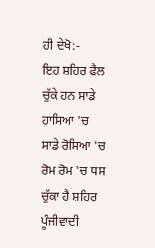ਹੀ ਦੇਖੋ:-
ਇਹ ਸ਼ਹਿਰ ਫੈਲ ਚੁੱਕੇ ਹਨ ਸਾਡੇ ਹਾਸਿਆ 'ਚ
ਸਾਡੇ ਰੋਸਿਆ 'ਚ
ਰੋਮ ਰੋਮ 'ਚ ਧਸ ਚੁੱਕਾ ਹੈ ਸ਼ਹਿਰ
ਪੂੰਜੀਵਾਦੀ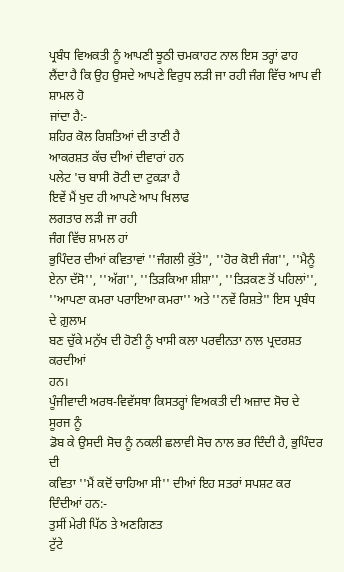ਪ੍ਰਬੰਧ ਵਿਅਕਤੀ ਨੂੰ ਆਪਣੀ ਝੂਠੀ ਚਮਕਾਹਟ ਨਾਲ ਇਸ ਤਰ੍ਹਾਂ ਫਾਹ
ਲੈਂਦਾ ਹੈ ਕਿ ਉਹ ਉਸਦੇ ਆਪਣੇ ਵਿਰੁਧ ਲੜੀ ਜਾ ਰਹੀ ਜੰਗ ਵਿੱਚ ਆਪ ਵੀ ਸ਼ਾਮਲ ਹੋ
ਜਾਂਦਾ ਹੈ:-
ਸ਼ਹਿਰ ਕੋਲ ਰਿਸ਼ਤਿਆਂ ਦੀ ਤਾਣੀ ਹੈ
ਆਕਰਸ਼ਤ ਕੱਚ ਦੀਆਂ ਦੀਵਾਰਾਂ ਹਨ
ਪਲੇਟ 'ਚ ਬਾਸੀ ਰੋਟੀ ਦਾ ਟੁਕੜਾ ਹੈ
ਇਵੇਂ ਮੈਂ ਖੁਦ ਹੀ ਆਪਣੇ ਆਪ ਖਿਲਾਫ
ਲਗਤਾਰ ਲੜੀ ਜਾ ਰਹੀ
ਜੰਗ ਵਿੱਚ ਸ਼ਾਮਲ ਹਾਂ
ਭੁਪਿੰਦਰ ਦੀਆਂ ਕਵਿਤਾਵਾਂ ''ਜੰਗਲੀ ਕੁੱਤੇ'', ''ਹੋਰ ਕੋਈ ਜੰਗ'', ''ਮੈਨੂੰ
ਏਨਾ ਦੱਸੋ'', ''ਅੱਗ'', ''ਤਿੜਕਿਆ ਸ਼ੀਸ਼ਾ'', ''ਤਿੜਕਣ ਤੋਂ ਪਹਿਲਾਂ'',
''ਆਪਣਾ ਕਮਰਾ ਪਰਾਇਆ ਕਮਰਾ'' ਅਤੇ ''ਨਵੇਂ ਰਿਸ਼ਤੇ'' ਇਸ ਪ੍ਰਬੰਧ ਦੇ ਗ਼ੁਲਾਮ
ਬਣ ਚੁੱਕੇ ਮਨੁੱਖ ਦੀ ਹੋਣੀ ਨੂੰ ਖਾਸੀ ਕਲਾ ਪਰਵੀਨਤਾ ਨਾਲ ਪ੍ਰਦਰਸ਼ਤ ਕਰਦੀਆਂ
ਹਨ।
ਪੂੰਜੀਵਾਦੀ ਅਰਥ-ਵਿਵੱਸਥਾ ਕਿਸਤਰ੍ਹਾਂ ਵਿਅਕਤੀ ਦੀ ਅਜ਼ਾਦ ਸੋਚ ਦੇ ਸੂਰਜ ਨੂੰ
ਡੋਬ ਕੇ ਉਸਦੀ ਸੋਚ ਨੂੰ ਨਕਲੀ ਛਲਾਵੀ ਸੋਚ ਨਾਲ ਭਰ ਦਿੰਦੀ ਹੈ, ਭੁਪਿੰਦਰ ਦੀ
ਕਵਿਤਾ ''ਮੈਂ ਕਦੋਂ ਚਾਹਿਆ ਸੀ'' ਦੀਆਂ ਇਹ ਸਤਰਾਂ ਸਪਸ਼ਟ ਕਰ ਦਿੰਦੀਆਂ ਹਨ:-
ਤੁਸੀਂ ਮੇਰੀ ਪਿੱਠ ਤੇ ਅਣਗਿਣਤ
ਟੁੱਟੇ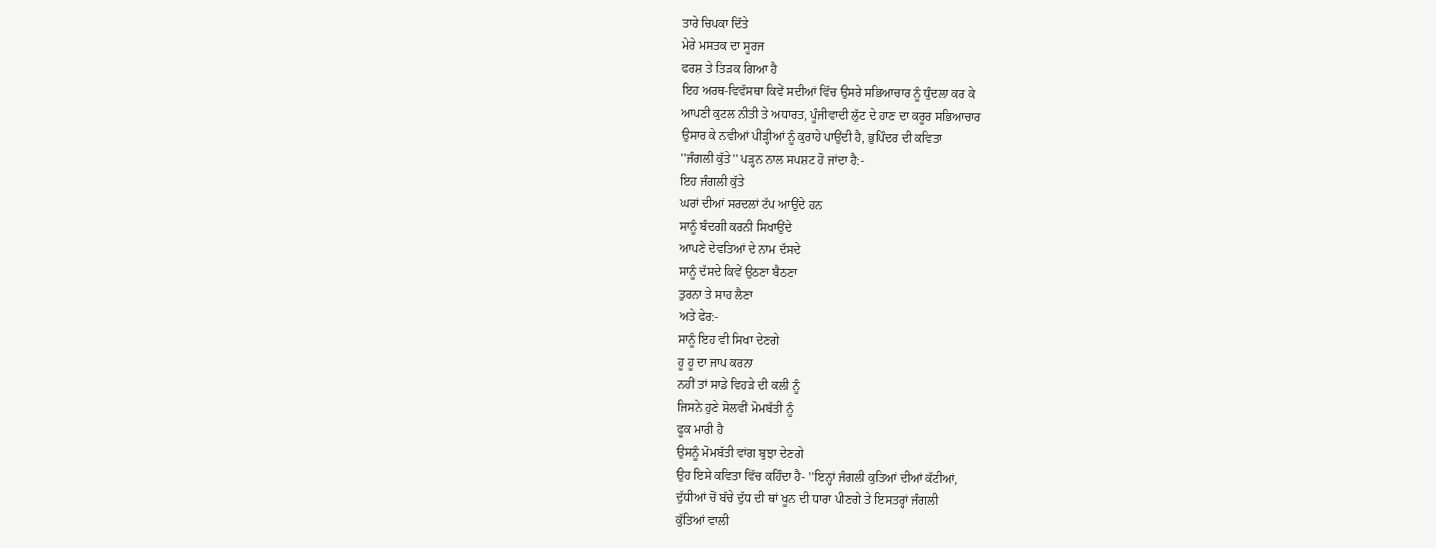ਤਾਰੇ ਚਿਪਕਾ ਦਿੱਤੇ
ਮੇਰੇ ਮਸਤਕ ਦਾ ਸੂਰਜ
ਫਰਸ਼ ਤੇ ਤਿੜਕ ਗਿਆ ਹੈ
ਇਹ ਅਰਥ-ਵਿਵੱਸਥਾ ਕਿਵੇਂ ਸਦੀਆਂ ਵਿੱਚ ਉਸਰੇ ਸਭਿਆਚਾਰ ਨੂੰ ਧੁੰਦਲਾ ਕਰ ਕੇ
ਆਪਣੀ ਕੁਟਲ ਨੀਤੀ ਤੇ ਅਧਾਰਤ, ਪੂੰਜੀਵਾਦੀ ਲੁੱਟ ਦੇ ਹਾਣ ਦਾ ਕਰੂਰ ਸਭਿਆਚਾਰ
ਉਸਾਰ ਕੇ ਨਵੀਆਂ ਪੀੜ੍ਹੀਆਂ ਨੂੰ ਕੁਰਾਹੇ ਪਾਉਂਦੀ ਹੈ, ਭੁਪਿੰਦਰ ਦੀ ਕਵਿਤਾ
''ਜੰਗਲੀ ਕੁੱਤੇ'' ਪੜ੍ਹਨ ਨਾਲ ਸਪਸ਼ਟ ਹੋ ਜਾਂਦਾ ਹੈ:-
ਇਹ ਜੰਗਲੀ ਕੁੱਤੇ
ਘਰਾਂ ਦੀਆਂ ਸਰਦਲਾਂ ਟੱਪ ਆਉਂਦੇ ਹਨ
ਸਾਨੂੰ ਬੰਦਗੀ ਕਰਨੀ ਸਿਖਾਉਂਦੇ
ਆਪਣੇ ਦੇਵਤਿਆਂ ਦੇ ਨਾਮ ਦੱਸਦੇ
ਸਾਨੂੰ ਦੱਸਦੇ ਕਿਵੇਂ ਉਠਣਾ ਬੈਠਣਾ
ਤੁਰਨਾ ਤੇ ਸਾਹ ਲੈਣਾ
ਅਤੇ ਫੇਰ:-
ਸਾਨੂੰ ਇਹ ਵੀ ਸਿਖਾ ਦੇਣਗੇ
ਹੂ ਹੂ ਦਾ ਜਾਪ ਕਰਨਾ
ਨਹੀਂ ਤਾਂ ਸਾਡੇ ਵਿਹੜੇ ਦੀ ਕਲੀ ਨੂੰ
ਜਿਸਨੇ ਹੁਣੇ ਸੋਲਵੀਂ ਮੋਮਬੱਤੀ ਨੂੰ
ਫੂਕ ਮਾਰੀ ਹੈ
ਉਸਨੂੰ ਮੋਮਬੱਤੀ ਵਾਂਗ ਬੁਝਾ ਦੇਣਗੇ
ਉਹ ਇਸੇ ਕਵਿਤਾ ਵਿੱਚ ਕਹਿੰਦਾ ਹੈ- ''ਇਨ੍ਹਾਂ ਜੰਗਲੀ ਕੁਤਿਆਂ ਦੀਆਂ ਕੱਟੀਆਂ,
ਦੁੱਧੀਆਂ ਚੋਂ ਬੱਚੇ ਦੁੱਧ ਦੀ ਥਾਂ ਖੂਨ ਦੀ ਧਾਰਾ ਪੀਣਗੇ ਤੇ ਇਸਤਰ੍ਹਾਂ ਜੰਗਲੀ
ਕੁੱਤਿਆਂ ਵਾਲੀ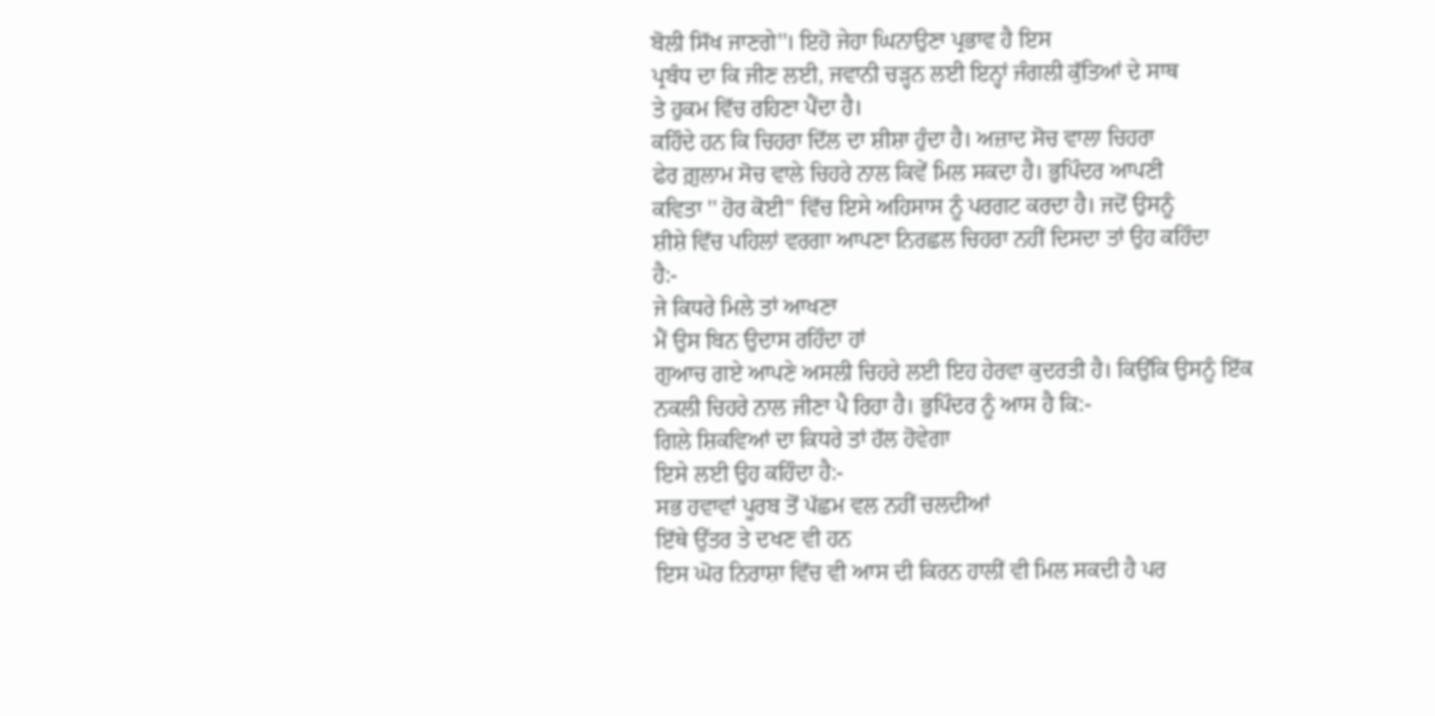ਬੋਲੀ ਸਿੱਖ ਜਾਣਗੇ''। ਇਹੋ ਜੇਹਾ ਘਿਨਾਉਣਾ ਪ੍ਰਭਾਵ ਹੈ ਇਸ
ਪ੍ਰਬੰਧ ਦਾ ਕਿ ਜੀਣ ਲਈ, ਜਵਾਨੀ ਚੜ੍ਹਨ ਲਈ ਇਨ੍ਹਾਂ ਜੰਗਲੀ ਕੁੱਤਿਆਂ ਦੇ ਸਾਥ
ਤੇ ਹੁਕਮ ਵਿੱਚ ਰਹਿਣਾ ਪੈਂਦਾ ਹੈ।
ਕਹਿੰਦੇ ਹਨ ਕਿ ਚਿਹਰਾ ਦਿੱਲ ਦਾ ਸ਼ੀਸ਼ਾ ਹੁੰਦਾ ਹੈ। ਅਜ਼ਾਦ ਸੋਚ ਵਾਲਾ ਚਿਹਰਾ
ਫੇਰ ਗ਼ੁਲਾਮ ਸੋਚ ਵਾਲੇ ਚਿਹਰੇ ਨਾਲ ਕਿਵੇਂ ਮਿਲ ਸਕਦਾ ਹੈ। ਭੁਪਿੰਦਰ ਆਪਣੀ
ਕਵਿਤਾ '' ਹੋਰ ਕੋਈ'' ਵਿੱਚ ਇਸੇ ਅਹਿਸਾਸ ਨੂੰ ਪਰਗਟ ਕਰਦਾ ਹੈ। ਜਦੋਂ ਉਸਨੂੰ
ਸ਼ੀਸ਼ੇ ਵਿੱਚ ਪਹਿਲਾਂ ਵਰਗਾ ਆਪਣਾ ਨਿਰਛਲ ਚਿਹਰਾ ਨਹੀਂ ਦਿਸਦਾ ਤਾਂ ਉਹ ਕਹਿੰਦਾ
ਹੈ:-
ਜੇ ਕਿਧਰੇ ਮਿਲੇ ਤਾਂ ਆਖਣਾ
ਮੈਂ ਉਸ ਬਿਨ ਉਦਾਸ ਰਹਿੰਦਾ ਹਾਂ
ਗੁਆਚ ਗਏ ਆਪਣੇ ਅਸਲੀ ਚਿਹਰੇ ਲਈ ਇਹ ਹੇਰਵਾ ਕੁਦਰਤੀ ਹੈ। ਕਿਉਂਕਿ ਉਸਨੂੰ ਇੱਕ
ਨਕਲੀ ਚਿਹਰੇ ਨਾਲ ਜੀਣਾ ਪੈ ਰਿਹਾ ਹੈ। ਭੁਪਿੰਦਰ ਨੂੰ ਆਸ ਹੈ ਕਿ:-
ਗਿਲੇ ਸ਼ਿਕਵਿਆਂ ਦਾ ਕਿਧਰੇ ਤਾਂ ਹੱਲ ਹੋਵੇਗਾ
ਇਸੇ ਲਈ ਉਹ ਕਹਿੰਦਾ ਹੈ:-
ਸਭ ਹਵਾਵਾਂ ਪੂਰਬ ਤੋਂ ਪੱਛਮ ਵਲ ਨਹੀਂ ਚਲਦੀਆਂ
ਇੱਥੇ ਉੱਤਰ ਤੇ ਦਖਣ ਵੀ ਹਨ
ਇਸ ਘੋਰ ਨਿਰਾਸ਼ਾ ਵਿੱਚ ਵੀ ਆਸ ਦੀ ਕਿਰਨ ਹਾਲੀਂ ਵੀ ਮਿਲ ਸਕਦੀ ਹੈ ਪਰ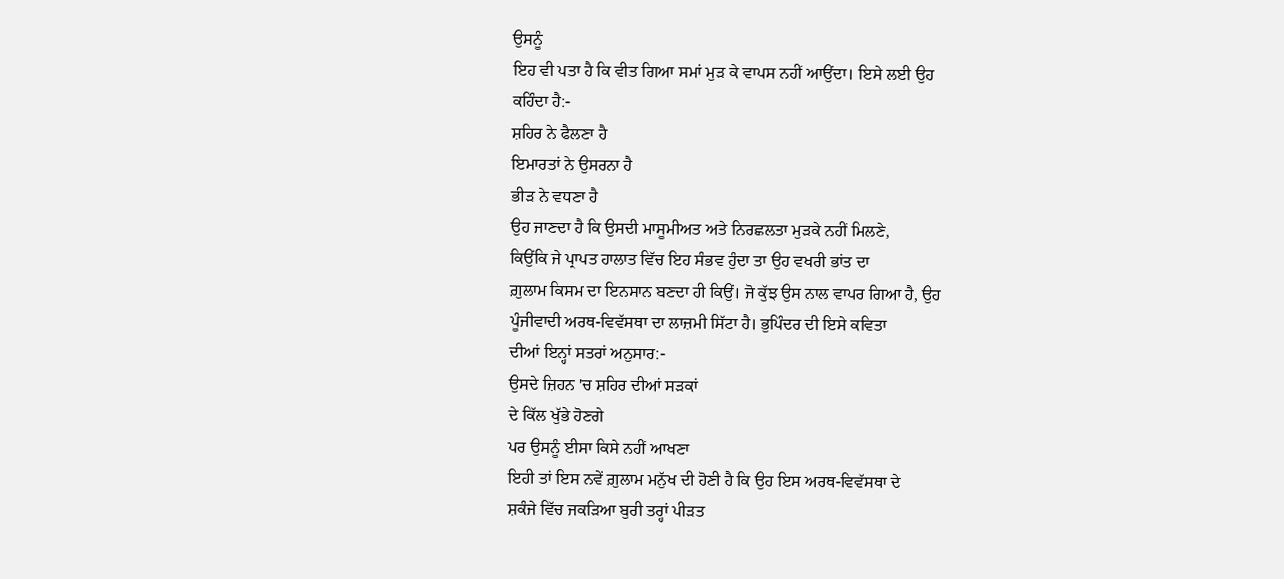ਉਸਨੂੰ
ਇਹ ਵੀ ਪਤਾ ਹੈ ਕਿ ਵੀਤ ਗਿਆ ਸਮਾਂ ਮੁੜ ਕੇ ਵਾਪਸ ਨਹੀਂ ਆਉਂਦਾ। ਇਸੇ ਲਈ ਉਹ
ਕਹਿੰਦਾ ਹੈ:-
ਸ਼ਹਿਰ ਨੇ ਫੈਲਣਾ ਹੈ
ਇਮਾਰਤਾਂ ਨੇ ਉਸਰਨਾ ਹੈ
ਭੀੜ ਨੇ ਵਧਣਾ ਹੈ
ਉਹ ਜਾਣਦਾ ਹੈ ਕਿ ਉਸਦੀ ਮਾਸੂਮੀਅਤ ਅਤੇ ਨਿਰਛਲਤਾ ਮੁੜਕੇ ਨਹੀਂ ਮਿਲਣੇ,
ਕਿਉਂਕਿ ਜੇ ਪ੍ਰਾਪਤ ਹਾਲਾਤ ਵਿੱਚ ਇਹ ਸੰਭਵ ਹੁੰਦਾ ਤਾ ਉਹ ਵਖਰੀ ਭਾਂਤ ਦਾ
ਗ਼ੁਲਾਮ ਕਿਸਮ ਦਾ ਇਨਸਾਨ ਬਣਦਾ ਹੀ ਕਿਉਂ। ਜੋ ਕੁੱਝ ਉਸ ਨਾਲ ਵਾਪਰ ਗਿਆ ਹੈ, ਉਹ
ਪੂੰਜੀਵਾਦੀ ਅਰਥ-ਵਿਵੱਸਥਾ ਦਾ ਲਾਜ਼ਮੀ ਸਿੱਟਾ ਹੈ। ਭੁਪਿੰਦਰ ਦੀ ਇਸੇ ਕਵਿਤਾ
ਦੀਆਂ ਇਨ੍ਹਾਂ ਸਤਰਾਂ ਅਨੁਸਾਰ:-
ਉਸਦੇ ਜ਼ਿਹਨ 'ਚ ਸ਼ਹਿਰ ਦੀਆਂ ਸੜਕਾਂ
ਦੇ ਕਿੱਲ ਖੁੱਭੇ ਹੋਣਗੇ
ਪਰ ਉਸਨੂੰ ਈਸਾ ਕਿਸੇ ਨਹੀਂ ਆਖਣਾ
ਇਹੀ ਤਾਂ ਇਸ ਨਵੇਂ ਗ਼ੁਲਾਮ ਮਨੁੱਖ ਦੀ ਹੋਣੀ ਹੈ ਕਿ ਉਹ ਇਸ ਅਰਥ-ਵਿਵੱਸਥਾ ਦੇ
ਸ਼ਕੰਜੇ ਵਿੱਚ ਜਕੜਿਆ ਬੁਰੀ ਤਰ੍ਹਾਂ ਪੀੜਤ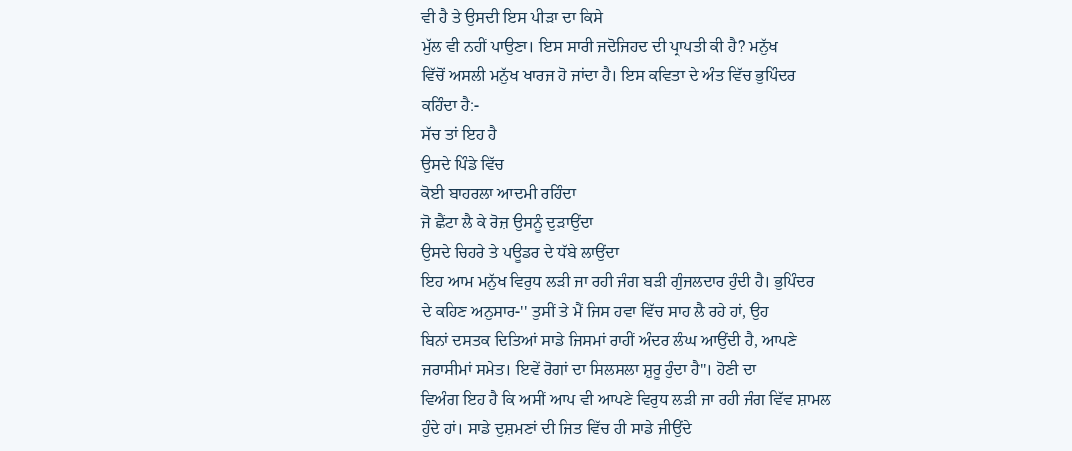ਵੀ ਹੈ ਤੇ ਉਸਦੀ ਇਸ ਪੀੜਾ ਦਾ ਕਿਸੇ
ਮੁੱਲ ਵੀ ਨਹੀਂ ਪਾਉਣਾ। ਇਸ ਸਾਰੀ ਜਦੋਜਿਹਦ ਦੀ ਪ੍ਰਾਪਤੀ ਕੀ ਹੈ? ਮਨੁੱਖ
ਵਿੱਚੋਂ ਅਸਲੀ ਮਨੁੱਖ ਖਾਰਜ ਹੋ ਜਾਂਦਾ ਹੈ। ਇਸ ਕਵਿਤਾ ਦੇ ਅੰਤ ਵਿੱਚ ਭੁਪਿੰਦਰ
ਕਹਿੰਦਾ ਹੈ:-
ਸੱਚ ਤਾਂ ਇਹ ਹੈ
ਉਸਦੇ ਪਿੰਡੇ ਵਿੱਚ
ਕੋਈ ਬਾਹਰਲਾ ਆਦਮੀ ਰਹਿੰਦਾ
ਜੋ ਛੈਂਟਾ ਲੈ ਕੇ ਰੋਜ਼ ਉਸਨੂੰ ਦੁੜਾਉਂਦਾ
ਉਸਦੇ ਚਿਹਰੇ ਤੇ ਪਊਡਰ ਦੇ ਧੱਬੇ ਲਾਉਂਦਾ
ਇਹ ਆਮ ਮਨੁੱਖ ਵਿਰੁਧ ਲੜੀ ਜਾ ਰਹੀ ਜੰਗ ਬੜੀ ਗੁੰਜਲਦਾਰ ਹੁੰਦੀ ਹੈ। ਭੁਪਿੰਦਰ
ਦੇ ਕਹਿਣ ਅਨੁਸਾਰ-'' ਤੁਸੀਂ ਤੇ ਮੈਂ ਜਿਸ ਹਵਾ ਵਿੱਚ ਸਾਹ ਲੈ ਰਹੇ ਹਾਂ, ਉਹ
ਬਿਨਾਂ ਦਸਤਕ ਦਿਤਿਆਂ ਸਾਡੇ ਜਿਸਮਾਂ ਰਾਹੀਂ ਅੰਦਰ ਲੰਘ ਆਉਂਦੀ ਹੈ, ਆਪਣੇ
ਜਰਾਸੀਮਾਂ ਸਮੇਤ। ਇਵੇਂ ਰੋਗਾਂ ਦਾ ਸਿਲਸਲਾ ਸ਼ੁਰੂ ਹੁੰਦਾ ਹੈ''। ਹੋਣੀ ਦਾ
ਵਿਅੰਗ ਇਹ ਹੈ ਕਿ ਅਸੀਂ ਆਪ ਵੀ ਆਪਣੇ ਵਿਰੁਧ ਲੜੀ ਜਾ ਰਹੀ ਜੰਗ ਵਿੱਵ ਸ਼ਾਮਲ
ਹੁੰਦੇ ਹਾਂ। ਸਾਡੇ ਦੁਸ਼ਮਣਾਂ ਦੀ ਜਿਤ ਵਿੱਚ ਹੀ ਸਾਡੇ ਜੀਉਂਦੇ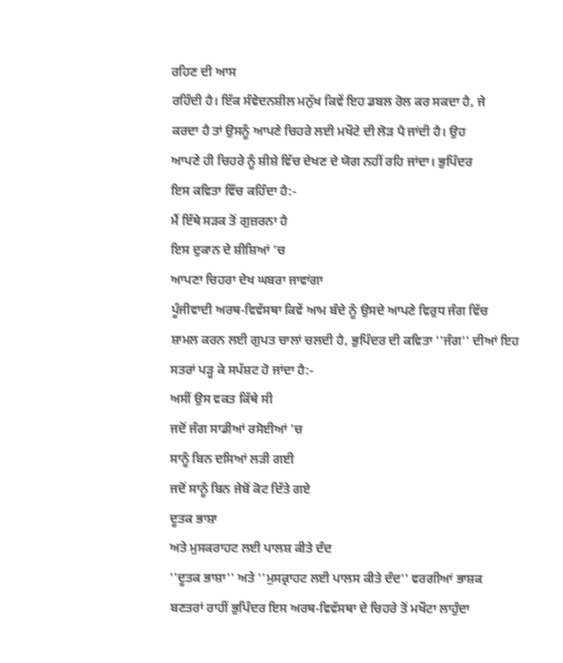ਰਹਿਣ ਦੀ ਆਸ
ਰਹਿੰਦੀ ਹੈ। ਇੱਕ ਸੰਵੇਦਨਸ਼ੀਲ ਮਨੁੱਖ ਕਿਵੇਂ ਇਹ ਡਬਲ ਰੋਲ ਕਰ ਸਕਦਾ ਹੈ, ਜੇ
ਕਰਦਾ ਹੈ ਤਾਂ ਉਸਨੂੰ ਆਪਣੇ ਚਿਹਰੇ ਲਈ ਮਖੌਟੇ ਦੀ ਲੋੜ ਪੈ ਜਾਂਦੀ ਹੈ। ਉਹ
ਆਪਣੇ ਹੀ ਚਿਹਰੇ ਨੂੰ ਸ਼ੀਸ਼ੇ ਵਿੱਚ ਦੇਖਣ ਦੇ ਯੋਗ ਨਹੀਂ ਰਹਿ ਜਾਂਦਾ। ਭੁਪਿੰਦਰ
ਇਸ ਕਵਿਤਾ ਵਿੱਚ ਕਹਿੰਦਾ ਹੈ:-
ਮੈਂ ਇੱਥੇ ਸੜਕ ਤੋਂ ਗੁਜ਼ਰਨਾ ਹੈ
ਇਸ ਦੁਕਾਨ ਦੇ ਸ਼ੀਸ਼ਿਆਂ 'ਚ
ਆਪਣਾ ਚਿਹਰਾ ਦੇਖ ਘਬਰਾ ਜਾਵਾਂਗਾ
ਪੂੰਜੀਵਾਦੀ ਅਰਥ-ਵਿਵੱਸਥਾ ਕਿਵੇਂ ਆਮ ਬੰਦੇ ਨੂੰ ਉਸਦੇ ਆਪਣੇ ਵਿਰੁਧ ਜੰਗ ਵਿੱਚ
ਸ਼ਾਮਲ ਕਰਨ ਲਈ ਗੁਪਤ ਚਾਲਾਂ ਚਲਦੀ ਹੈ, ਭੁਪਿੰਦਰ ਦੀ ਕਵਿਤਾ ''ਜੰਗ'' ਦੀਆਂ ਇਹ
ਸਤਰਾਂ ਪੜ੍ਹ ਕੇ ਸਪੱਸ਼ਟ ਹੋ ਜਾਂਦਾ ਹੈ:-
ਅਸੀਂ ਉਸ ਵਕਤ ਕਿੱਥੇ ਸੀ
ਜਦੋਂ ਜੰਗ ਸਾਡੀਆਂ ਰਸੋਈਆਂ 'ਚ
ਸਾਨੂੰ ਬਿਨ ਦਸਿਆਂ ਲੜੀ ਗਈ
ਜਦੋਂ ਸਾਨੂੰ ਬਿਨ ਜੇਬੋਂ ਕੋਟ ਦਿੱਤੇ ਗਏ
ਦੂਤਕ ਭਾਸ਼ਾ
ਅਤੇ ਮੁਸਕਰਾਹਟ ਲਈ ਪਾਲਸ਼ ਕੀਤੇ ਦੰਦ
''ਦੂਤਕ ਭਾਸ਼ਾ'' ਅਤੇ ''ਮੁਸਕ੍ਰਾਹਟ ਲਈ ਪਾਲਸ ਕੀਤੇ ਦੰਦ'' ਵਰਗੀਆਂ ਭਾਸ਼ਕ
ਬਣਤਰਾਂ ਰਾਹੀਂ ਭੁਪਿੰਦਰ ਇਸ ਅਰਥ-ਵਿਵੱਸਥਾ ਦੇ ਚਿਹਰੇ ਤੋਂ ਮਖੌਟਾ ਲਾਹੁੰਦਾ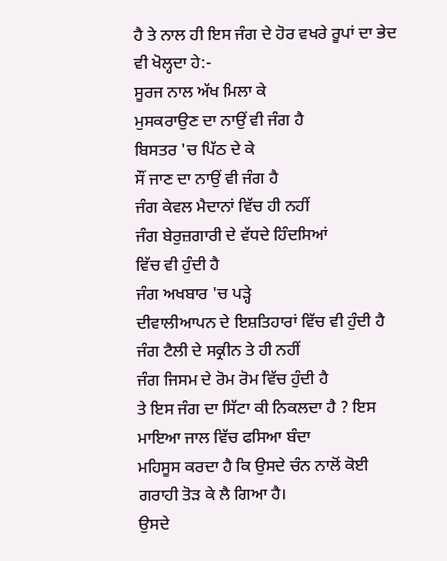ਹੈ ਤੇ ਨਾਲ ਹੀ ਇਸ ਜੰਗ ਦੇ ਹੋਰ ਵਖਰੇ ਰੂਪਾਂ ਦਾ ਭੇਦ ਵੀ ਖੋਲ੍ਹਦਾ ਹੇ:-
ਸੂਰਜ ਨਾਲ ਅੱਖ ਮਿਲਾ ਕੇ
ਮੁਸਕਰਾਉਣ ਦਾ ਨਾਉਂ ਵੀ ਜੰਗ ਹੈ
ਬਿਸਤਰ 'ਚ ਪਿੱਠ ਦੇ ਕੇ
ਸੌਂ ਜਾਣ ਦਾ ਨਾਉਂ ਵੀ ਜੰਗ ਹੈ
ਜੰਗ ਕੇਵਲ ਮੈਦਾਨਾਂ ਵਿੱਚ ਹੀ ਨਹੀਂ
ਜੰਗ ਬੇਰੁਜ਼ਗਾਰੀ ਦੇ ਵੱਧਦੇ ਹਿੰਦਸਿਆਂ
ਵਿੱਚ ਵੀ ਹੁੰਦੀ ਹੈ
ਜੰਗ ਅਖਬਾਰ 'ਚ ਪੜ੍ਹੇ
ਦੀਵਾਲੀਆਪਨ ਦੇ ਇਸ਼ਤਿਹਾਰਾਂ ਵਿੱਚ ਵੀ ਹੁੰਦੀ ਹੈ
ਜੰਗ ਟੈਲੀ ਦੇ ਸਕ੍ਰੀਨ ਤੇ ਹੀ ਨਹੀਂ
ਜੰਗ ਜਿਸਮ ਦੇ ਰੋਮ ਰੋਮ ਵਿੱਚ ਹੁੰਦੀ ਹੈ
ਤੇ ਇਸ ਜੰਗ ਦਾ ਸਿੱਟਾ ਕੀ ਨਿਕਲਦਾ ਹੈ ? ਇਸ ਮਾਇਆ ਜਾਲ ਵਿੱਚ ਫਸਿਆ ਬੰਦਾ
ਮਹਿਸੂਸ ਕਰਦਾ ਹੈ ਕਿ ਉਸਦੇ ਚੰਨ ਨਾਲੋਂ ਕੋਈ ਗਰਾਹੀ ਤੋੜ ਕੇ ਲੈ ਗਿਆ ਹੈ।
ਉਸਦੇ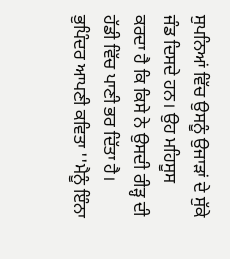ਸੁਪਨਿਆਂ ਵਿੱਚ ਉਸਨੂੰ ਉਜਾੜਾਂ ਦੇ ਸੁੱਕੇ ਜੰਡ ਦਿਸਦੇ ਹਨ। ਉਹ ਮਹਿਸੂਸ
ਕਰਦਾ ਹੈ ਕਿ ਕਿਸੇ ਨੇ ਉਸਦੀ ਰੀੜ੍ਹ ਦੀ ਹੱਡੀ ਵਿੱਚ ਪਾਣੀ ਭਰ ਦਿੱਤਾ ਹੈ।
ਭੁਪਿੰਦਰ ਆਪਣੀ ਕਵਿਤਾ ''ਮੈਨੂੰ ਇੰਨਾ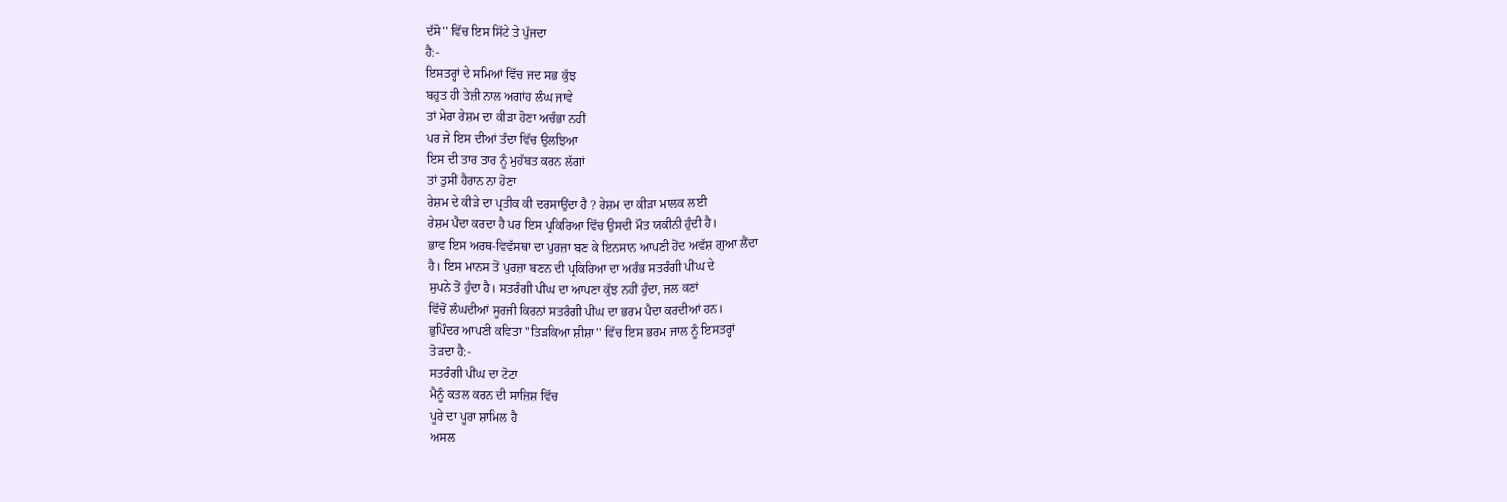ਦੱਸੋ'' ਵਿੱਚ ਇਸ ਸਿੱਟੇ ਤੇ ਪੁੱਜਦਾ
ਹੈ:-
ਇਸਤਰ੍ਹਾਂ ਦੇ ਸਮਿਆਂ ਵਿੱਚ ਜਦ ਸਭ ਕੁੱਝ
ਬਹੁਤ ਹੀ ਤੇਜ਼ੀ ਨਾਲ ਅਗਾਂਹ ਲੰਘ ਜਾਵੇ
ਤਾਂ ਮੇਰਾ ਰੇਸ਼ਮ ਦਾ ਕੀੜਾ ਹੋਣਾ ਅਚੰਭਾ ਨਹੀਂ
ਪਰ ਜੇ ਇਸ ਦੀਆਂ ਤੰਦਾ ਵਿੱਚ ਉਲਝਿਆ
ਇਸ ਦੀ ਤਾਰ ਤਾਰ ਨੂੰ ਮੁਹੱਬਤ ਕਰਨ ਲੱਗਾਂ
ਤਾਂ ਤੁਸੀਂ ਹੈਰਾਨ ਨਾ ਹੋਣਾ
ਰੇਸ਼ਮ ਦੇ ਕੀੜੇ ਦਾ ਪ੍ਰਤੀਕ ਕੀ ਦਰਸਾਉਂਦਾ ਹੈ ? ਰੇਸ਼ਮ ਦਾ ਕੀੜਾ ਮਾਲਕ ਲਈ
ਰੇਸ਼ਮ ਪੈਦਾ ਕਰਦਾ ਹੈ ਪਰ ਇਸ ਪ੍ਰਕਿਰਿਆ ਵਿੱਚ ਉਸਦੀ ਮੌਤ ਯਕੀਨੀ ਹੁੰਦੀ ਹੈ।
ਭਾਵ ਇਸ ਅਰਥ-ਵਿਵੱਸਥਾ ਦਾ ਪੁਰਜ਼ਾ ਬਣ ਕੇ ਇਨਸਾਨ ਆਪਣੀ ਹੋਂਦ ਅਵੱਸ਼ ਗੁਆ ਲੈਂਦਾ
ਹੈ। ਇਸ ਮਾਨਸ ਤੋਂ ਪੁਰਜ਼ਾ ਬਣਨ ਦੀ ਪ੍ਰਕਿਰਿਆ ਦਾ ਅਰੰਭ ਸਤਰੰਗੀ ਪੀਂਘ ਦੇ
ਸੁਪਨੇ ਤੋਂ ਹੁੰਦਾ ਹੈ। ਸਤਰੰਗੀ ਪੀਂਘ ਦਾ ਆਪਣਾ ਕੁੱਝ ਨਹੀਂ ਹੁੰਦਾ, ਜਲ ਕਣਾਂ
ਵਿੱਚੋਂ ਲੰਘਦੀਆਂ ਸੂਰਜੀ ਕਿਰਨਾਂ ਸਤਰੰਗੀ ਪੀਂਘ ਦਾ ਭਰਮ ਪੈਦਾ ਕਰਦੀਆਂ ਹਨ।
ਭੁਪਿੰਦਰ ਆਪਣੀ ਕਵਿਤਾ ''ਤਿੜਕਿਆ ਸ਼ੀਸ਼ਾ'' ਵਿੱਚ ਇਸ ਭਰਮ ਜਾਲ ਨੂੰ ਇਸਤਰ੍ਹਾਂ
ਤੋੜਦਾ ਹੈ:-
ਸਤਰੰਗੀ ਪੀਂਘ ਦਾ ਟੋਟਾ
ਮੈਨੂੰ ਕਤਲ ਕਰਨ ਦੀ ਸਾਜ਼ਿਸ਼ ਵਿੱਚ
ਪੂਰੇ ਦਾ ਪੂਰਾ ਸ਼ਾਮਿਲ ਹੈ
ਅਸਲ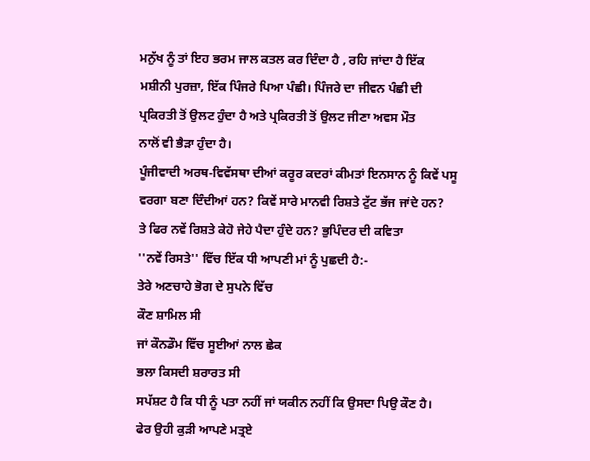ਮਨੁੱਖ ਨੂੰ ਤਾਂ ਇਹ ਭਰਮ ਜਾਲ ਕਤਲ ਕਰ ਦਿੰਦਾ ਹੈ , ਰਹਿ ਜਾਂਦਾ ਹੈ ਇੱਕ
ਮਸ਼ੀਨੀ ਪੁਰਜ਼ਾ, ਇੱਕ ਪਿੰਜਰੇ ਪਿਆ ਪੰਛੀ। ਪਿੰਜਰੇ ਦਾ ਜੀਵਨ ਪੰਛੀ ਦੀ
ਪ੍ਰਕਿਰਤੀ ਤੋਂ ਉਲਟ ਹੁੰਦਾ ਹੈ ਅਤੇ ਪ੍ਰਕਿਰਤੀ ਤੋਂ ਉਲਟ ਜੀਣਾ ਅਵਸ ਮੌਤ
ਨਾਲੋਂ ਵੀ ਭੈੜਾ ਹੁੰਦਾ ਹੈ।
ਪੂੰਜੀਵਾਦੀ ਅਰਥ-ਵਿਵੱਸਥਾ ਦੀਆਂ ਕਰੂਰ ਕਦਰਾਂ ਕੀਮਤਾਂ ਇਨਸਾਨ ਨੂੰ ਕਿਵੇਂ ਪਸੂ
ਵਰਗਾ ਬਣਾ ਦਿੰਦੀਆਂ ਹਨ? ਕਿਵੇਂ ਸਾਰੇ ਮਾਨਵੀ ਰਿਸ਼ਤੇ ਟੁੱਟ ਭੱਜ ਜਾਂਦੇ ਹਨ?
ਤੇ ਫਿਰ ਨਵੇਂ ਰਿਸ਼ਤੇ ਕੇਹੋ ਜੇਹੇ ਪੈਦਾ ਹੁੰਦੇ ਹਨ? ਭੁਪਿੰਦਰ ਦੀ ਕਵਿਤਾ
''ਨਵੇਂ ਰਿਸਤੇ'' ਵਿੱਚ ਇੱਕ ਧੀ ਆਪਣੀ ਮਾਂ ਨੂੰ ਪੁਛਦੀ ਹੈ:-
ਤੇਰੇ ਅਣਚਾਹੇ ਭੋਗ ਦੇ ਸੁਪਨੇ ਵਿੱਚ
ਕੌਣ ਸ਼ਾਮਿਲ ਸੀ
ਜਾਂ ਕੌਨਡੌਮ ਵਿੱਚ ਸੂਈਆਂ ਨਾਲ ਛੇਕ
ਭਲਾ ਕਿਸਦੀ ਸ਼ਰਾਰਤ ਸੀ
ਸਪੱਸ਼ਟ ਹੈ ਕਿ ਧੀ ਨੂੰ ਪਤਾ ਨਹੀਂ ਜਾਂ ਯਕੀਨ ਨਹੀਂ ਕਿ ਉਸਦਾ ਪਿਉ ਕੌਣ ਹੈ।
ਫੇਰ ਉਹੀ ਕੁੜੀ ਆਪਣੇ ਮਤ੍ਰਏ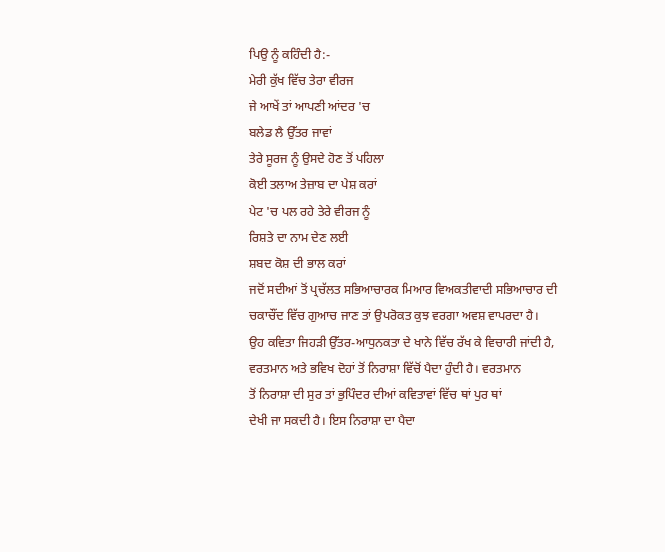ਪਿਉ ਨੂੰ ਕਹਿੰਦੀ ਹੈ:-
ਮੇਰੀ ਕੁੱਖ ਵਿੱਚ ਤੇਰਾ ਵੀਰਜ
ਜੇ ਆਖੇਂ ਤਾਂ ਆਪਣੀ ਆਂਦਰ 'ਚ
ਬਲੇਡ ਲੈ ਉੱਤਰ ਜਾਵਾਂ
ਤੇਰੇ ਸੂਰਜ ਨੂੰ ਉਸਦੇ ਹੋਣ ਤੋਂ ਪਹਿਲਾ
ਕੋਈ ਤਲਾਅ ਤੇਜ਼ਾਬ ਦਾ ਪੇਸ਼ ਕਰਾਂ
ਪੇਟ 'ਚ ਪਲ ਰਹੇ ਤੇਰੇ ਵੀਰਜ ਨੂੰ
ਰਿਸ਼ਤੇ ਦਾ ਨਾਮ ਦੇਣ ਲਈ
ਸ਼ਬਦ ਕੋਸ਼ ਦੀ ਭਾਲ ਕਰਾਂ
ਜਦੋਂ ਸਦੀਆਂ ਤੋਂ ਪ੍ਰਚੱਲਤ ਸਭਿਆਚਾਰਕ ਮਿਆਰ ਵਿਅਕਤੀਵਾਦੀ ਸਭਿਆਚਾਰ ਦੀ
ਚਕਾਚੌਂਦ ਵਿੱਚ ਗੁਆਚ ਜਾਣ ਤਾਂ ਉਪਰੋਕਤ ਕੁਝ ਵਰਗਾ ਅਵਸ਼ ਵਾਪਰਦਾ ਹੈ।
ਉਹ ਕਵਿਤਾ ਜਿਹੜੀ ਉੱਤਰ-ਆਧੁਨਕਤਾ ਦੇ ਖਾਨੇ ਵਿੱਚ ਰੱਖ ਕੇ ਵਿਚਾਰੀ ਜਾਂਦੀ ਹੈ,
ਵਰਤਮਾਨ ਅਤੇ ਭਵਿਖ ਦੋਹਾਂ ਤੋਂ ਨਿਰਾਸ਼ਾ ਵਿੱਚੋਂ ਪੈਦਾ ਹੁੰਦੀ ਹੈ। ਵਰਤਮਾਨ
ਤੋਂ ਨਿਰਾਸ਼ਾ ਦੀ ਸੁਰ ਤਾਂ ਭੁਪਿੰਦਰ ਦੀਆਂ ਕਵਿਤਾਵਾਂ ਵਿੱਚ ਥਾਂ ਪੁਰ ਥਾਂ
ਦੇਖੀ ਜਾ ਸਕਦੀ ਹੈ। ਇਸ ਨਿਰਾਸ਼ਾ ਦਾ ਪੈਦਾ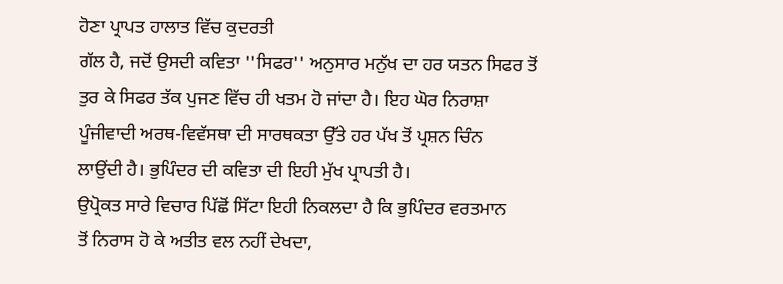ਹੋਣਾ ਪ੍ਰਾਪਤ ਹਾਲਾਤ ਵਿੱਚ ਕੁਦਰਤੀ
ਗੱਲ ਹੈ, ਜਦੋਂ ਉਸਦੀ ਕਵਿਤਾ ''ਸਿਫਰ'' ਅਨੁਸਾਰ ਮਨੁੱਖ ਦਾ ਹਰ ਯਤਨ ਸਿਫਰ ਤੋਂ
ਤੁਰ ਕੇ ਸਿਫਰ ਤੱਕ ਪੁਜਣ ਵਿੱਚ ਹੀ ਖਤਮ ਹੋ ਜਾਂਦਾ ਹੈ। ਇਹ ਘੋਰ ਨਿਰਾਸ਼ਾ
ਪੂੰਜੀਵਾਦੀ ਅਰਥ-ਵਿਵੱਸਥਾ ਦੀ ਸਾਰਥਕਤਾ ਉੱਤੇ ਹਰ ਪੱਖ ਤੋਂ ਪ੍ਰਸ਼ਨ ਚਿੰਨ
ਲਾਉਂਦੀ ਹੈ। ਭੁਪਿੰਦਰ ਦੀ ਕਵਿਤਾ ਦੀ ਇਹੀ ਮੁੱਖ ਪ੍ਰਾਪਤੀ ਹੈ।
ਉਪ੍ਰੋਕਤ ਸਾਰੇ ਵਿਚਾਰ ਪਿੱਛੋਂ ਸਿੱਟਾ ਇਹੀ ਨਿਕਲਦਾ ਹੈ ਕਿ ਭੁਪਿੰਦਰ ਵਰਤਮਾਨ
ਤੋਂ ਨਿਰਾਸ ਹੋ ਕੇ ਅਤੀਤ ਵਲ ਨਹੀਂ ਦੇਖਦਾ,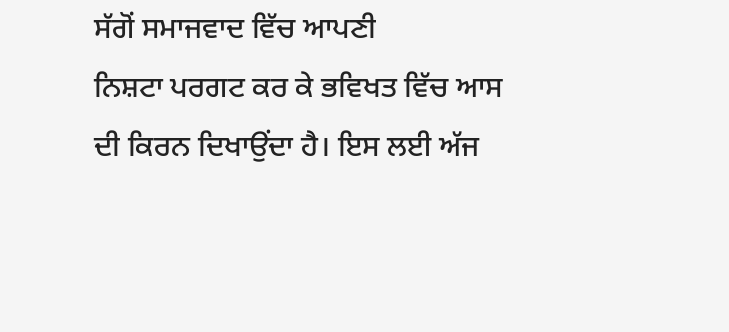ਸੱਗੋਂ ਸਮਾਜਵਾਦ ਵਿੱਚ ਆਪਣੀ
ਨਿਸ਼ਟਾ ਪਰਗਟ ਕਰ ਕੇ ਭਵਿਖਤ ਵਿੱਚ ਆਸ ਦੀ ਕਿਰਨ ਦਿਖਾਉਂਦਾ ਹੈ। ਇਸ ਲਈ ਅੱਜ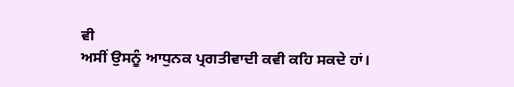ਵੀ
ਅਸੀਂ ਉਸਨੂੰ ਆਧੁਨਕ ਪ੍ਰਗਤੀਵਾਦੀ ਕਵੀ ਕਹਿ ਸਕਦੇ ਹਾਂ।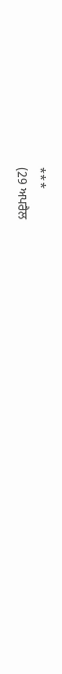***
(29 ਅਪਰੈਲ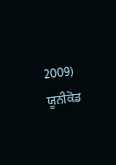2009) ਯੂਨੀਕੋਡ